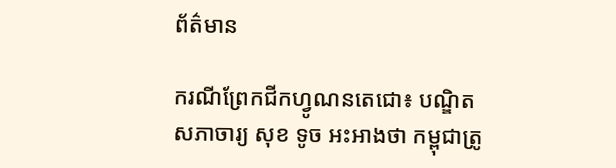ព័ត៌មាន

ករណីព្រែកជីកហ្វូណនតេជោ៖ បណ្ឌិតសភាចារ្យ សុខ ទូច អះអាងថា កម្ពុជាត្រូ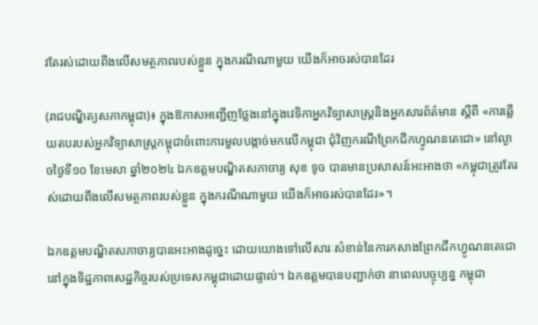វតែរស់ដោយពឹងលើសមត្ថភាពរបស់ខ្លួន ក្នុងករណីណាមួយ យើងក៏អាចរស់បានដែរ

(រាជបណ្ឌិត្យសភាកម្ពុជា)៖ ក្នុងឱកាសអញ្ជើញថ្លែងនៅក្នុងវេទិកាអ្នកវិទ្យាសាស្ត្រនិងអ្នកសារព័ត៌មាន ស្ដីពី «ការឆ្លើយតបរបស់អ្នកវិទ្យាសាស្ត្រកម្ពុជាចំពោះការមួលបង្កាច់មកលើកម្ពុជា ជុំវិញករណីព្រែកជីកហ្វូណនតេជោ» នៅល្ងាចថ្ងៃទី១០ ខែមេសា ឆ្នាំ២០២៤ ឯកឧត្ដមបណ្ឌិតសភាចារ្យ សុខ ទូច បានមានប្រសាសន៍អះអាងថា «កម្ពុជាត្រូវតែរស់ដោយពឹងលើសមត្ថភាពរបស់ខ្លួន ក្នុងករណីណាមួយ យើងក៏អាចរស់បានដែរ»។

ឯកឧត្ដមបណ្ឌិតសភាចារ្យបានអះអាងដូច្នេះ ដោយយោងទៅលើសារៈសំខាន់នៃការកសាងព្រែកជីកហ្វូណនតេជោ នៅក្នុងទិដ្ឋភាពសេដ្ឋកិច្ចរបស់ប្រទេសកម្ពុជាដោយផ្ទាល់។ ឯកឧត្ដមបានបញ្ជាក់ថា នាពេលបច្ចុប្បន្ន កម្ពុជា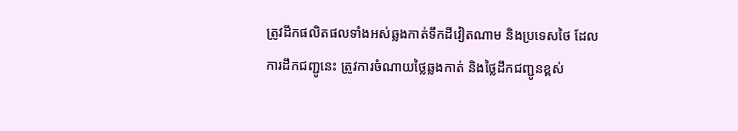ត្រូវដឹកផលិតផលទាំងអស់ឆ្លងកាត់ទឹកដីវៀតណាម និងប្រទេសថៃ ដែលការដឹកជញ្ជូនេះ ត្រូវការចំណាយថ្លៃឆ្លងកាត់ និងថ្លៃដឹកជញ្ជូនខ្ពស់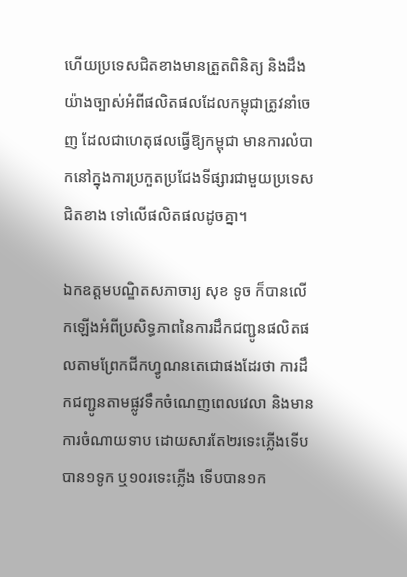ហើយប្រទេសជិតខាងមានត្រួតពិនិត្យ និងដឹងយ៉ាងច្បាស់អំពីផលិតផលដែលកម្ពុជាត្រូវនាំចេញ ដែលជាហេតុផលធ្វើឱ្យកម្ពុជា មានការលំបាកនៅក្នុងការប្រកួតប្រជែងទីផ្សារជាមួយប្រទេសជិតខាង ទៅលើផលិតផលដូចគ្នា។

ឯកឧត្ដមបណ្ឌិតសភាចារ្យ សុខ ទូច ក៏បានលើកឡើងអំពីប្រសិទ្ធភាពនៃការដឹកជញ្ជូនផលិតផលតាមព្រែកជីកហ្វូណនតេជោផងដែរថា ការដឹកជញ្ជូនតាមផ្លូវទឹកចំណេញពេលវេលា និងមានការចំណាយទាប ដោយសារតែ២រទេះភ្លើងទើបបាន១ទូក ឬ១០រទេះភ្លើង ទើបបាន១ក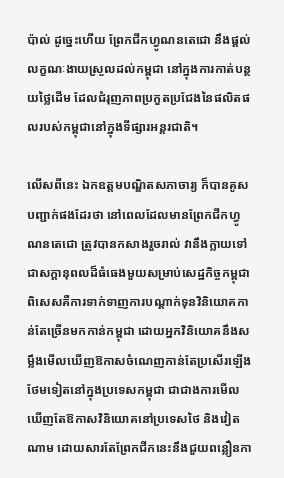ប៉ាល់ ដូច្នេះហើយ ព្រែកជីកហ្វូណនតេជោ នឹងផ្ដល់លក្ខណៈងាយស្រួលដល់កម្ពុជា នៅក្នុងការកាត់បន្ថយថ្លៃដើម ដែលជំរុញភាពប្រកួតប្រជែងនៃផលិតផលរបស់កម្ពុជានៅក្នុងទីផ្សារអន្តរជាតិ។

លើសពីនេះ ឯកឧត្ដមបណ្ឌិតសភាចារ្យ ក៏បានគូសបញ្ជាក់ផងដែរថា នៅពេលដែលមានព្រែកជីកហ្វូណនតេជោ ត្រូវបានកសាងរួចរាល់ វានឹងក្លាយទៅជាសក្ដានុពលដ៏ធំធេងមួយសម្រាប់សេដ្ឋកិច្ចកម្ពុជា ពិសេសគឺការទាក់ទាញការបណ្ដាក់ទុនវិនិយោគកាន់តែច្រើនមកកាន់កម្ពុជា ដោយអ្នកវិនិយោគនឹងសម្លឹងមើលឃើញឱកាសចំណេញកាន់តែប្រសើរឡើងថែមទៀតនៅក្នុងប្រទេសកម្ពុជា ជាជាងការមើលឃើញតែឱកាសវិនិយោគនៅប្រទេសថៃ និងវៀតណាម ដោយសារតែព្រែកជីកនេះនឹងជួយពន្លឿនកា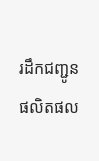រដឹកជញ្ជូនផលិតផល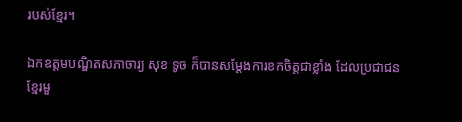របស់ខ្មែរ។

ឯកឧត្ដមបណ្ឌិតសភាចារ្យ សុខ ទូច ក៏បានសម្ដែងការខកចិត្តជាខ្លាំង ដែលប្រជាជនខ្មែរមួ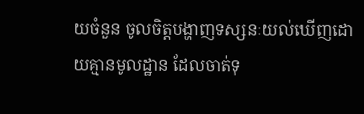យចំនួន ចូលចិត្តបង្ហាញទស្សនៈយល់ឃើញដោយគ្មានមូលដ្ឋាន ដែលចាត់ទុ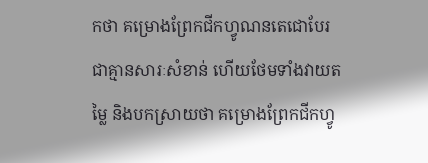កថា គម្រោងព្រែកជីកហ្វូណនតេជោបែរជាគ្មានសារៈសំខាន់ ហើយថែមទាំងវាយតម្លៃ និងបកស្រាយថា គម្រោងព្រែកជីកហ្វូ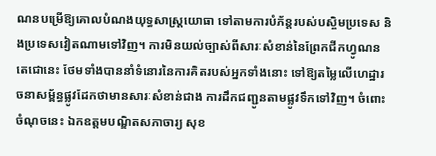ណនបម្រើឱ្យគោលបំណងយុទ្ធសាស្ត្រយោធា ទៅតាមការបំភ័ន្តរបស់បស្ចិមប្រទេស និងប្រទេសវៀតណាមទៅវិញ។ ការមិនយល់ច្បាស់ពីសារៈសំខាន់នៃព្រែកជីកហ្វូណនតេជោនេះ ថែមទាំងបាននាំទំនោរនៃការគិតរបស់អ្នកទាំងនោះ ទៅឱ្យតម្លៃលើហេដ្ឋារចនាសម្ព័ន្ធផ្លូវដែកថាមានសារៈសំខាន់ជាង ការដឹកជញ្ជូនតាមផ្លូវទឹកទៅវិញ។ ចំពោះចំណុចនេះ ឯកឧត្ដមបណ្ឌិតសភាចារ្យ សុខ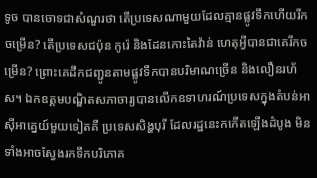ទូច បានចោទជាសំណួរថា តើប្រទេសណាមួយដែលគ្មានផ្លូវទឹកហើយរីកចម្រើន? តើប្រទេសជប៉ុន កូរ៉េ និងដែនកោះតៃវ៉ាន់ ហេតុអ្វីបានជាគេរីកចម្រើន? ព្រោះគេដឹកជញ្ជូនតាមផ្លូវទឹកបានបរិមាណច្រើន និងលឿនរហ័ស។ ឯកឧត្ដមបណ្ឌិតសភាចារ្យបានលើកឧទាហរណ៍ប្រទេសក្នុងតំបន់អាស៊ីអាគ្នេយ៍មួយទៀតគឺ ប្រទេសសិង្ហបុរី ដែលរដ្ឋនេះកកើតឡើងដំបូង មិនទាំងអាចស្វែងរកទឹកបរិភោគ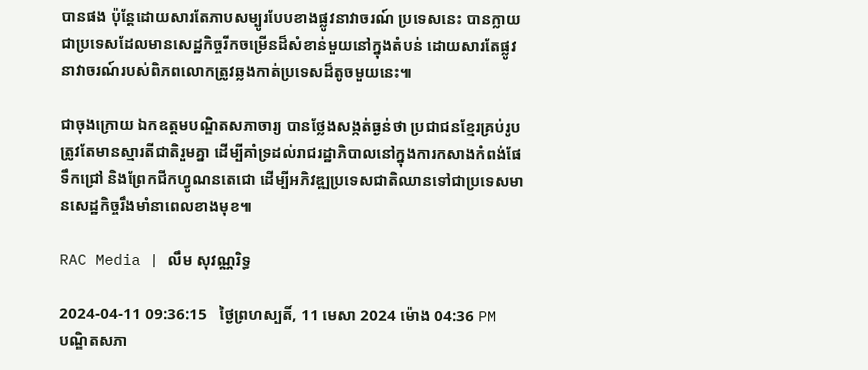បានផង ប៉ុន្តែដោយសារតែភាបសម្បូរបែបខាងផ្លូវនាវាចរណ៍ ប្រទេសនេះ បានក្លាយជាប្រទេសដែលមានសេដ្ឋកិច្ចរីកចម្រើនដ៏សំខាន់មួយនៅក្នុងតំបន់ ដោយសារតែផ្លូវនាវាចរណ៍របស់ពិភពលោកត្រូវឆ្លងកាត់ប្រទេសដ៏តូចមួយនេះ៕

ជាចុងក្រោយ ឯកឧត្ដមបណ្ឌិតសភាចារ្យ បានថ្លែងសង្កត់ធ្ងន់ថា ប្រជាជនខ្មែរគ្រប់រូបត្រូវតែមានស្មារតីជាតិរួមគ្នា ដើម្បីគាំទ្រដល់រាជរដ្ឋាភិបាលនៅក្នុងការកសាងកំពង់ផែទឹកជ្រៅ និងព្រែកជីកហ្វូណនតេជោ ដើម្បីអភិវឌ្ឍប្រទេសជាតិឈានទៅជាប្រទេសមានសេដ្ឋកិច្ចរឹងមាំនាពេលខាងមុខ៕

RAC Media | លឹម សុវណ្ណរិទ្ធ

2024-04-11 09:36:15   ថ្ងៃព្រហស្បតិ៍, 11 មេសា 2024 ម៉ោង 04:36 PM
បណ្ឌិតសភា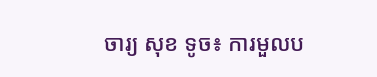ចារ្យ សុខ ទូច៖ ការមួលប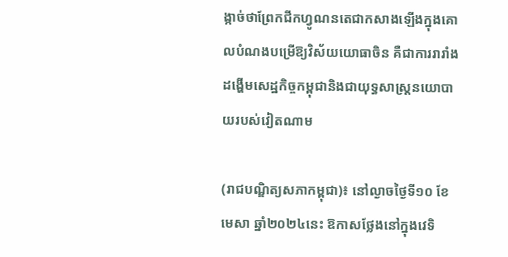ង្កាច់ថាព្រែកជីកហ្វូណនតេជាកសាងឡើងក្នុងគោលបំណងបម្រើឱ្យវិស័យយោធាចិន គឺជាការរារាំងដង្ហើមសេដ្ឋកិច្ចកម្ពុជានិងជាយុទ្ធសាស្ត្រនយោបាយរបស់វៀតណាម

(រាជបណ្ឌិត្យសភាកម្ពុជា)៖ នៅល្ងាចថ្ងៃទី១០ ខែមេសា ឆ្នាំ២០២៤នេះ ឱកាសថ្លែងនៅក្នុងវេទិ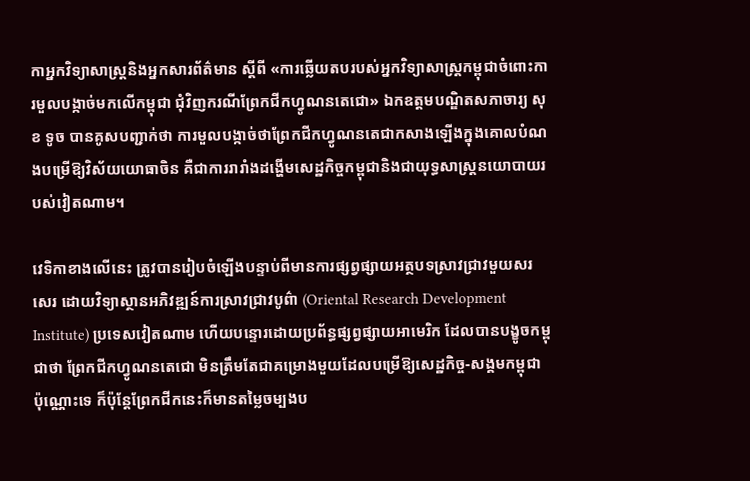កាអ្នកវិទ្យាសាស្ត្រនិងអ្នកសារព័ត៌មាន ស្ដីពី «ការឆ្លើយតបរបស់អ្នកវិទ្យាសាស្ត្រកម្ពុជាចំពោះការមួលបង្កាច់មកលើកម្ពុជា ជុំវិញករណីព្រែកជីកហ្វូណនតេជោ» ឯកឧត្ដមបណ្ឌិតសភាចារ្យ សុខ ទូច បានគូសបញ្ជាក់ថា ការមួលបង្កាច់ថាព្រែកជីកហ្វូណនតេជាកសាងឡើងក្នុងគោលបំណងបម្រើឱ្យវិស័យយោធាចិន គឺជាការរារាំងដង្ហើមសេដ្ឋកិច្ចកម្ពុជានិងជាយុទ្ធសាស្ត្រនយោបាយរបស់វៀតណាម។

វេទិកាខាងលើនេះ ត្រូវបានរៀបចំឡើងបន្ទាប់ពីមានការផ្សព្វផ្សាយអត្ថបទស្រាវជ្រាវមួយសរសេរ ដោយវិទ្យាស្ថានអភិវឌ្ឍន៍ការស្រាវជ្រាវបូព៌ា (Oriental Research Development Institute) ប្រទេសវៀតណាម ហើយបន្ទោរដោយប្រព័ន្ធផ្សព្វផ្សាយអាមេរិក ដែលបានបង្ខូចកម្ពុជាថា ព្រែកជីកហ្វូណនតេជោ មិនត្រឹមតែជាគម្រោងមួយដែលបម្រើឱ្យសេដ្ឋកិច្ច-សង្គមកម្ពុជា ប៉ុណ្ណោះទេ ក៏ប៉ុន្តែព្រែកជីកនេះក៏មានតម្លៃចម្បងប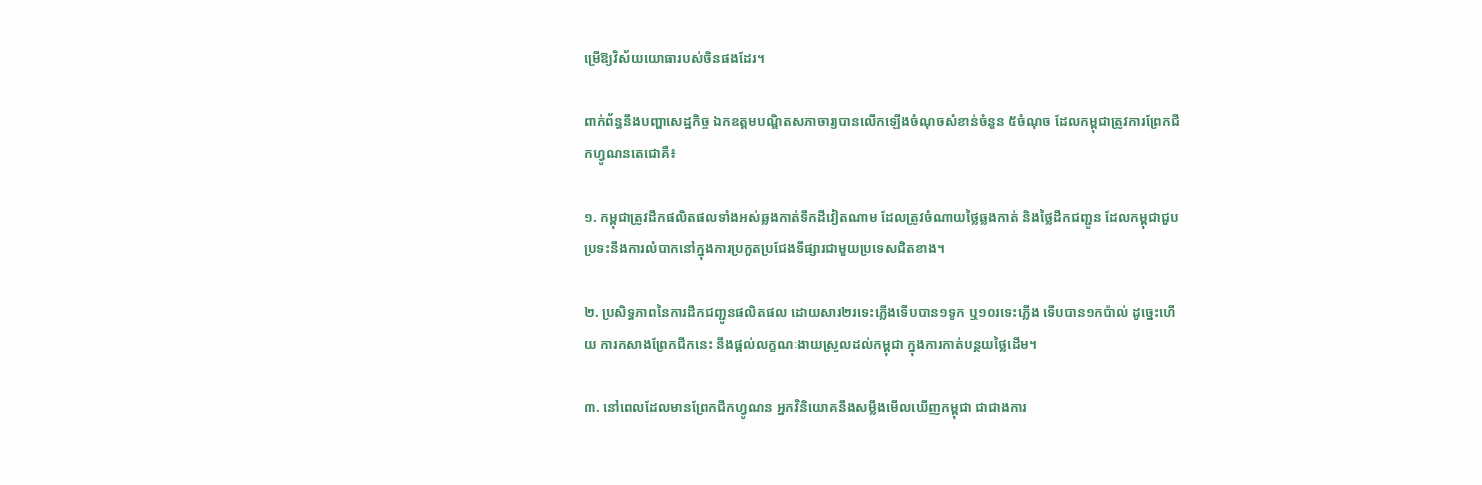ម្រើឱ្យវិស័យយោធារបស់ចិនផងដែរ។

ពាក់ព័ន្ធនឹងបញ្ហាសេដ្ឋកិច្ច ឯកឧត្ដមបណ្ឌិតសភាចារ្យបានលើកឡើងចំណុចសំខាន់ចំនួន ៥ចំណុច ដែលកម្ពុជាត្រូវការព្រែកជីកហ្វូណនតេជោគឺ៖

១. កម្ពុជាត្រូវដឹកផលិតផលទាំងអស់ឆ្លងកាត់ទឹកដីវៀតណាម ដែលត្រូវចំណាយថ្លៃឆ្លងកាត់ និងថ្លៃដឹកជញ្ជូន ដែលកម្ពុជាជួបប្រទះនឹងការលំបាកនៅក្នុងការប្រកួតប្រជែងទីផ្សារជាមួយប្រទេសជិតខាង។

២. ប្រសិទ្ធភាពនៃការដឹកជញ្ជូនផលិតផល ដោយសារ២រទេះភ្លើងទើបបាន១ទូក ឬ១០រទេះភ្លើង ទើបបាន១កប៉ាល់ ដូច្នេះហើយ ការកសាងព្រែកជីកនេះ នឹងផ្ដល់លក្ខណៈងាយស្រួលដល់កម្ពុជា ក្នុងការកាត់បន្ថយថ្លៃដើម។

៣. នៅពេលដែលមានព្រែកជីកហ្វូណន អ្នកវិនិយោគនឹងសម្លឹងមើលឃើញកម្ពុជា ជាជាងការ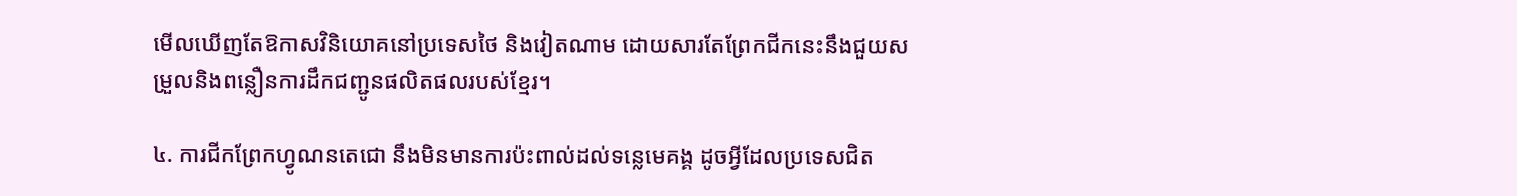មើលឃើញតែឱកាសវិនិយោគនៅប្រទេសថៃ និងវៀតណាម ដោយសារតែព្រែកជីកនេះនឹងជួយសម្រួលនិងពន្លឿនការដឹកជញ្ជូនផលិតផលរបស់ខ្មែរ។

៤. ការជីកព្រែកហ្វូណនតេជោ នឹងមិនមានការប៉ះពាល់ដល់ទន្លេមេគង្គ ដូចអ្វីដែលប្រទេសជិត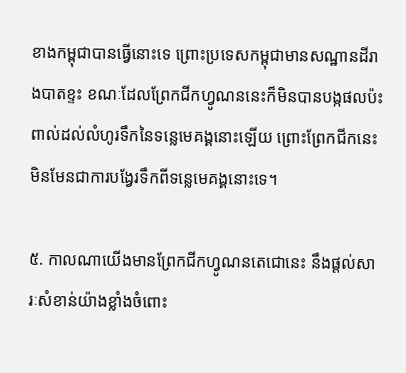ខាងកម្ពុជាបានធ្វើនោះទេ ព្រោះប្រទេសកម្ពុជាមានសណ្ឋានដីរាងបាតខ្ទះ ខណៈដែលព្រែកជីកហ្វូណននេះក៏មិនបានបង្កផលប៉ះពាល់ដល់លំហូរទឹកនៃទន្លេមេគង្គនោះឡើយ ព្រោះព្រែកជីកនេះ មិនមែនជាការបង្វែរទឹកពីទន្លេមេគង្គនោះទេ។

៥. កាលណាយើងមានព្រែកជីកហ្វូណនតេជោនេះ នឹងផ្ដល់សារៈសំខាន់យ៉ាងខ្លាំងចំពោះ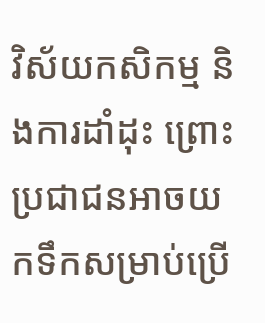វិស័យកសិកម្ម និងការដាំដុះ ព្រោះប្រជាជនអាចយកទឹកសម្រាប់ប្រើ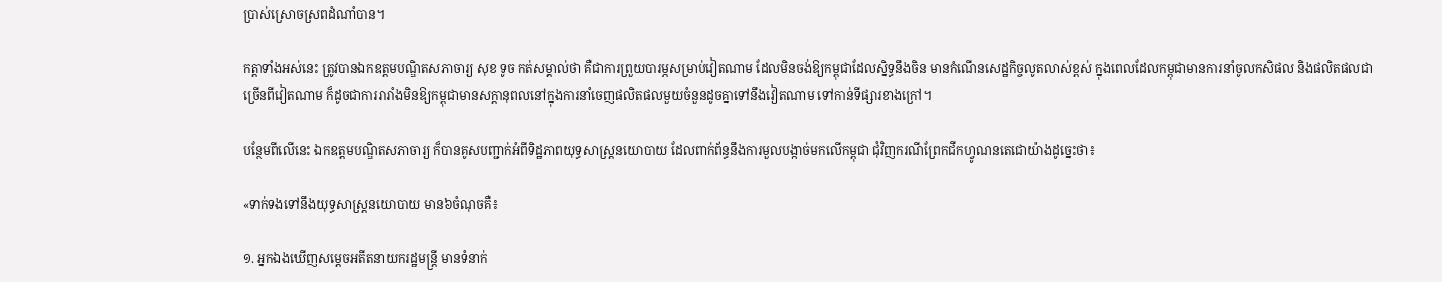ប្រាស់ស្រោចស្រពដំណាំបាន។

កត្តាទាំងអស់នេះ ត្រូវបានឯកឧត្ដមបណ្ឌិតសភាចារ្យ សុខ ទូច កត់សម្គាល់ថា គឺជាការព្រួយបារម្ភសម្រាប់វៀតណាម ដែលមិនចង់ឱ្យកម្ពុជាដែលស្និទ្ធនឹងចិន មានកំណើនសេដ្ឋកិច្ចលូតលាស់ខ្ពស់ ក្នុងពេលដែលកម្ពុជាមានការនាំចូលកសិផល និងផលិតផលជាច្រើនពីវៀតណាម ក៏ដូចជាការរារាំងមិនឱ្យកម្ពុជាមានសក្ដានុពលនៅក្នុងការនាំចេញផលិតផលមួយចំនួនដូចគ្នាទៅនឹងវៀតណាម ទៅកាន់ទីផ្សារខាងក្រៅ។

បន្ថែមពីលើនេះ ឯកឧត្ដមបណ្ឌិតសភាចារ្យ ក៏បានគូសបញ្ជាក់អំពីទិដ្ឋភាពយុទ្ធសាស្ត្រនយោបាយ ដែលពាក់ព័ន្ធនឹងការមួលបង្កាច់មកលើកម្ពុជា ជុំវិញករណីព្រែកជីកហ្វូណនតេជោយ៉ាងដូច្នេះថា៖

«ទាក់ទងទៅនឹងយុទ្ធសាស្ត្រនយោបាយ មាន៦ចំណុចគឺ៖

១. អ្នកឯងឃើញសម្ដេចអតីតនាយករដ្ឋមន្ត្រី មានទំនាក់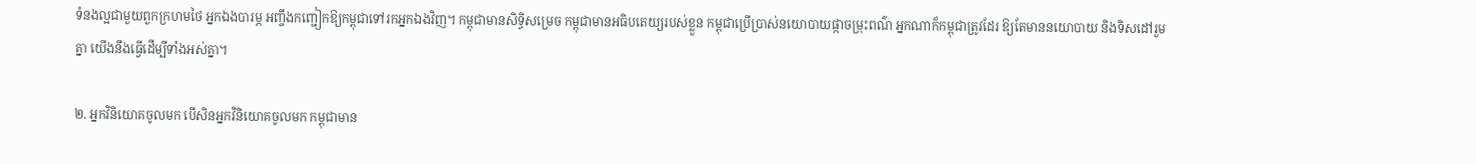ទំនងល្អជាមួយពួកក្រហមថៃ អ្នកឯងបារម្ភ អញ្ចឹងកញ្ជៀកឱ្យកម្ពុជាទៅរកអ្នកឯងវិញ។ កម្ពុជាមានសិទ្ធិសម្រេច កម្ពុជាមានអធិបតេយ្យរបស់ខ្លួន កម្ពុជាប្រើប្រាស់នយោបាយផ្កាចម្រុះពណ៌ អ្នកណាក៏កម្ពុជាត្រូវដែរ ឱ្យតែមាននយោបាយ និងទិសដៅរួមគ្នា យើងនឹងធ្វើដើម្បីទាំងអស់គ្នា។

២. អ្នកវិនិយោគចូលមក បើសិនអ្នកវិនិយោគចូលមក កម្ពុជាមាន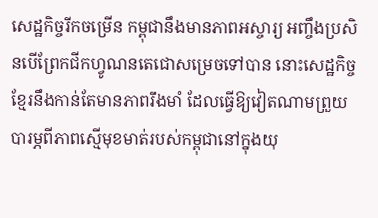សេដ្ឋកិច្ចរីកចម្រើន កម្ពុជានឹងមានភាពអស្ចារ្យ អញ្ចឹងប្រសិនបើព្រែកជីកហ្វូណនតេជោសម្រេចទៅបាន នោះសេដ្ឋកិច្ចខ្មែរនឹងកាន់តែមានភាពរឹងមាំ ដែលធ្វើឱ្យវៀតណាមព្រួយបារម្ភពីភាពស្មើមុខមាត់របស់កម្ពុជានៅក្នុងយុ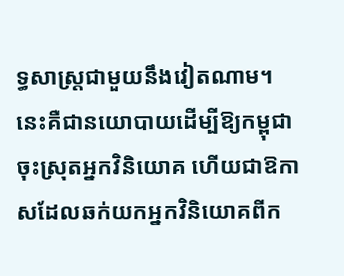ទ្ធសាស្ត្រជាមួយនឹងវៀតណាម។ នេះគឺជានយោបាយដើម្បីឱ្យកម្ពុជាចុះស្រុតអ្នកវិនិយោគ ហើយជាឱកាសដែលឆក់យកអ្នកវិនិយោគពីក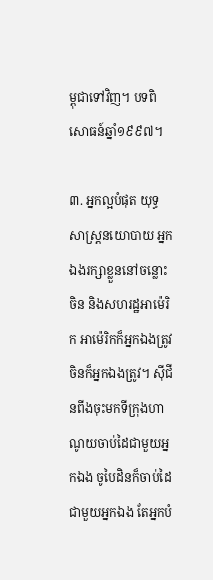ម្ពុជាទៅវិញ។ បទពិសោធន៍ឆ្នាំ១៩៩៧។

៣. អ្នកល្អបំផុត យុទ្ធសាស្ត្រនយោបាយ អ្នកឯងរក្សាខ្លួននៅចន្លោះចិន និងសហរដ្ឋអាម៉េរិក អាម៉េរិកក៏អ្នកឯងត្រូវ ចិនក៏អ្នកឯងត្រូវ។ ស៊ីជីនពីងចុះមកទីក្រុងហាណូយចាប់ដៃជាមួយអ្នកឯង ចូបៃដិនក៏ចាប់ដៃជាមួយអ្នកឯង តែអ្នកបំ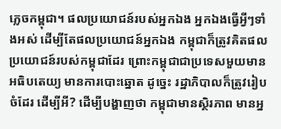ភ្លេចកម្ពុជា។ ផលប្រយោជន៍របស់អ្នកឯង អ្នកឯងធ្វើអ្វីៗទាំងអស់ ដើម្បីតែផលប្រយោជន៍អ្នកឯង កម្ពុជាក៏ត្រូវគិតផលប្រយោជន៍របស់កម្ពុជាដែរ ព្រោះកម្ពុជាជាប្រទេសមួយមានអធិបតេយ្យ មានការបោះឆ្នោត ដូច្នេះ រដ្ឋាភិបាលក៏ត្រូវរៀបចំដែរ ដើម្បីអី? ដើម្បីបង្ហាញថា កម្ពុជាមានស្ថិរភាព មានអ្ន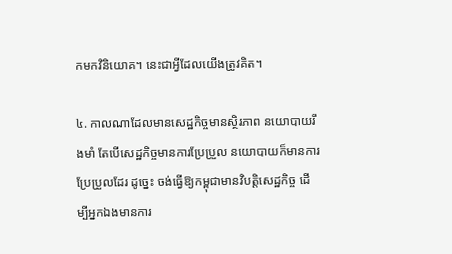កមកវិនិយោគ។ នេះជាអ្វីដែលយើងត្រូវគិត។

៤. កាលណាដែលមានសេដ្ឋកិច្ចមានស្ថិរភាព នយោបាយរឹងមាំ តែបើសេដ្ឋកិច្ចមានការប្រែប្រួល នយោបាយក៏មានការប្រែប្រួលដែរ ដូច្នេះ ចង់ធ្វើឱ្យកម្ពុជាមានវិបត្តិសេដ្ឋកិច្ច ដើម្បីអ្នកឯងមានការ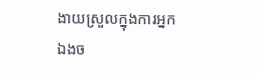ងាយស្រួលក្នុងការអ្នកឯងច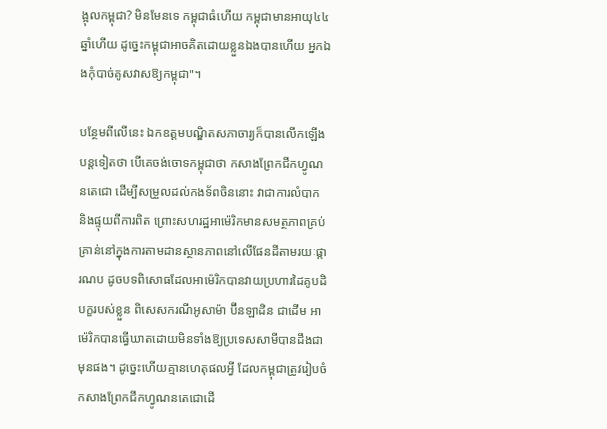ង្អុលកម្ពុជា? មិនមែនទេ កម្ពុជាធំហើយ កម្ពុជាមានអាយុ៤៤ឆ្នាំហើយ ដូច្នេះកម្ពុជាអាចគិតដោយខ្លួនឯងបានហើយ អ្នកឯងកុំបាច់គូសវាសឱ្យកម្ពុជា"។

បន្ថែមពីលើនេះ ឯកឧត្ដមបណ្ឌិតសភាចារ្យក៏បានលើកឡើងបន្តទៀតថា បើគេចង់ចោទកម្ពុជាថា កសាងព្រែកជីកហ្វូណនតេជោ ដើម្បីសម្រួលដល់កងទ័ពចិននោះ វាជាការលំបាក និងផ្ទុយពីការពិត ព្រោះសហរដ្ឋអាម៉េរិកមានសមត្ថភាពគ្រប់គ្រាន់នៅក្នុងការតាមដានស្ថានភាពនៅលើផែនដីតាមរយៈផ្ការណប ដូចបទពិសោធដែលអាម៉េរិកបានវាយប្រហារដៃគូបដិបក្ខរបស់ខ្លួន ពិសេសករណីអូសាម៉ា ប៊ីនឡាដិន ជាដើម អាម៉េរិកបានធ្វើឃាតដោយមិនទាំងឱ្យប្រទេសសាមីបានដឹងជាមុនផង។ ដូច្នេះហើយគ្មានហេតុផលអ្វី ដែលកម្ពុជាត្រូវរៀបចំកសាងព្រែកជីកហ្វូណនតេជោដើ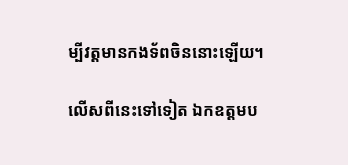ម្បីវត្តមានកងទ័ពចិននោះឡើយ។

លើសពីនេះទៅទៀត ឯកឧត្ដមប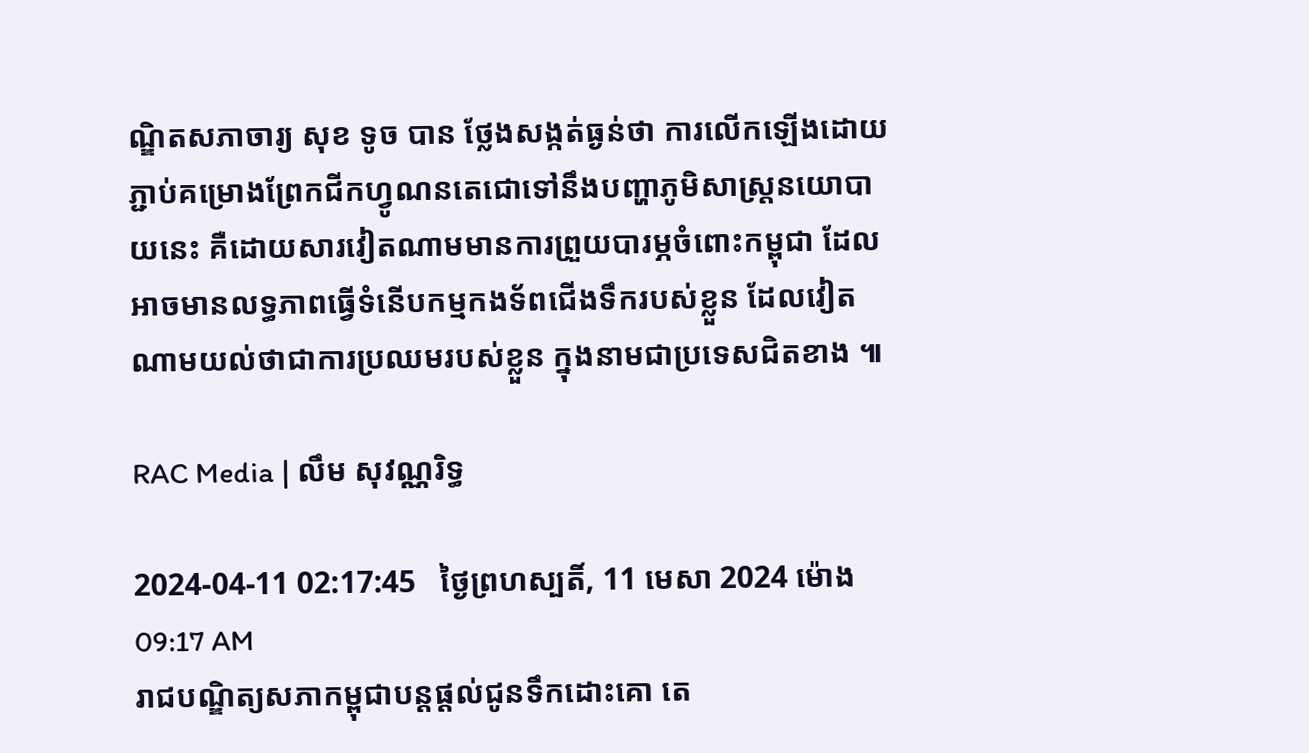ណ្ឌិតសភាចារ្យ សុខ ទូច បាន ថ្លែងសង្កត់ធ្ងន់ថា ការលើកឡើងដោយភ្ជាប់គម្រោងព្រែកជីកហ្វូណនតេជោទៅនឹងបញ្ហាភូមិសាស្ត្រនយោបាយនេះ គឺដោយសារវៀតណាមមានការព្រួយបារម្ភចំពោះកម្ពុជា ដែលអាចមានលទ្ធភាពធ្វើទំនើបកម្មកងទ័ពជើងទឹករបស់ខ្លួន ដែលវៀតណាមយល់ថាជាការប្រឈមរបស់ខ្លួន ក្នុងនាមជាប្រទេសជិតខាង ៕

RAC Media | លឹម សុវណ្ណរិទ្ធ

2024-04-11 02:17:45   ថ្ងៃព្រហស្បតិ៍, 11 មេសា 2024 ម៉ោង 09:17 AM
រាជបណ្ឌិត្យសភាកម្ពុជាបន្តផ្ដល់ជូនទឹកដោះគោ តេ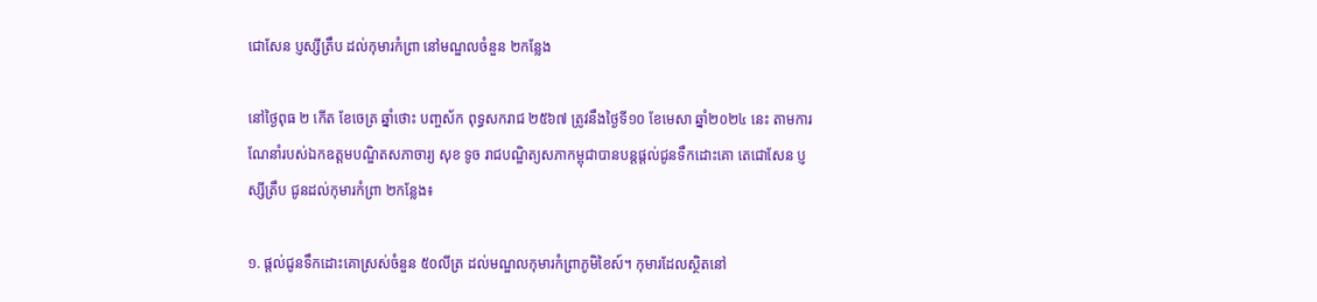ជោសែន ប្ញស្សីត្រឹប ដល់កុមារកំព្រា នៅមណ្ឌលចំនួន ២កន្លែង

នៅថ្ងៃពុធ ២ កើត ខែចេត្រ ឆ្នាំថោះ បញ្ចស័ក ពុទ្ធសករាជ ២៥៦៧ ត្រូវនឹងថ្ងៃទី១០ ខែមេសា ឆ្នាំ២០២៤ នេះ តាមការណែនាំរបស់ឯកឧត្ដមបណ្ឌិតសភាចារ្យ សុខ ទូច រាជបណ្ឌិត្យសភាកម្ពុជាបានបន្តផ្ដល់ជូនទឹកដោះគោ តេជោសែន ប្ញស្សីត្រឹប ជូនដល់កុមារកំព្រា ២កន្លែង៖

១. ផ្ដល់ជូនទឹកដោះគោស្រស់ចំនួន ៥០លីត្រ ដល់មណ្ឌលកុមារកំព្រាភូមិខៃស៍។ កុមារដែលស្ថិតនៅ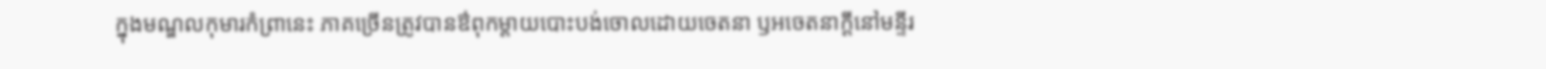ក្នុងមណ្ឌលកុមារកំព្រានេះ ភាគច្រើនត្រូវបានឳពុកម្ដាយបោះបង់ចោលដោយចេតនា ឫអចេតនាក្ដីនៅមន្ទីរ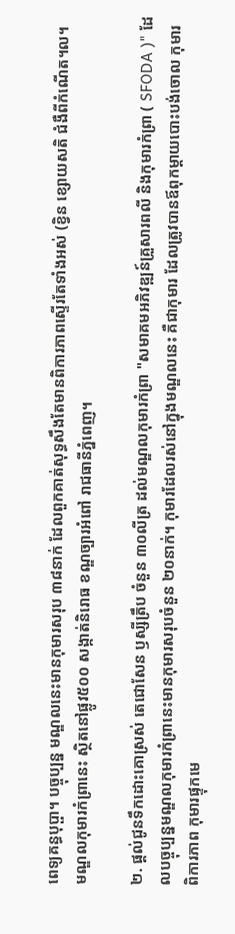ពេទ្យគន្ធបុប្ផា។ បច្ចុប្បន្ន មណ្ឌលនេះមានកុមារសរុប ៣៨នាក់ ដែលពួកគាត់សុទ្ធសឹងតែមានពិការភាពស្ទើរតែទាំងអស់ (ខ្វិន ខ្សោយសតិ ជំងឺពីកំណើត។ល។ មណ្ឌលកុមារកំព្រានេះ ស្ថិតនៅផ្លូវ៥០០ សង្កាត់និរោធ ខណ្ឌច្បារអំពៅ រាជធានីភ្នំពេញ។

២. ផ្ដល់ជូនទឹកដោះគោស្រស់ តេជោសែន ឫស្សីត្រឹប ចំនួន ៣០លីត្រ ដល់មណ្ឌលកុមារកំព្រា "សមាគមអភិវឌ្ឍន៍គ្រួសារពលី និងកុមារកំព្រា ( SFODA )" ដែលបច្ចុប្បន្នមណ្ឌលកុមារកំព្រានេះមានកុមារសរុបចំនួន ២០នាក់។ កុមារដែលរស់នៅក្នុងមណ្ឌលនេះ គឺជាកុមារ ដែលត្រូវបានឪពុកម្តាយបោះបង់ចោល កុមារពិការភាព កុមារផ្ទុកមេ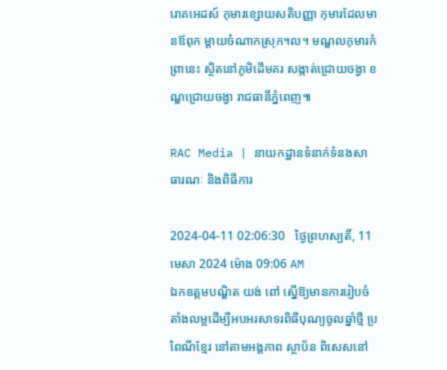រោគអេដស៍ កុមារខ្សោយសតិបញ្ញា កុមារដែលមានឪពុក ម្តាយចំណាកស្រុក។ល។ មណ្ឌលកុមារកំព្រានេះ ស្ថិតនៅភូមិដើមគរ សង្កាត់ជ្រោយចង្វា ខណ្ឌជ្រោយចង្វា រាជធានីភ្នំពេញ៕

RAC Media | នាយកដ្ឋានទំនាក់ទំនងសាធារណៈ និងពិធីការ

2024-04-11 02:06:30   ថ្ងៃព្រហស្បតិ៍, 11 មេសា 2024 ម៉ោង 09:06 AM
ឯកឧត្ដមបណ្ឌិត យង់ ពៅ ស្នើឱ្យមានការរៀបចំតាំងលម្អដើម្បីអបអរសាទរពិធីបុណ្យចូលឆ្នាំថ្មី ប្រពៃណីខ្មែរ នៅតាមអង្គភាព ស្ថាប័ន ពិសេសនៅ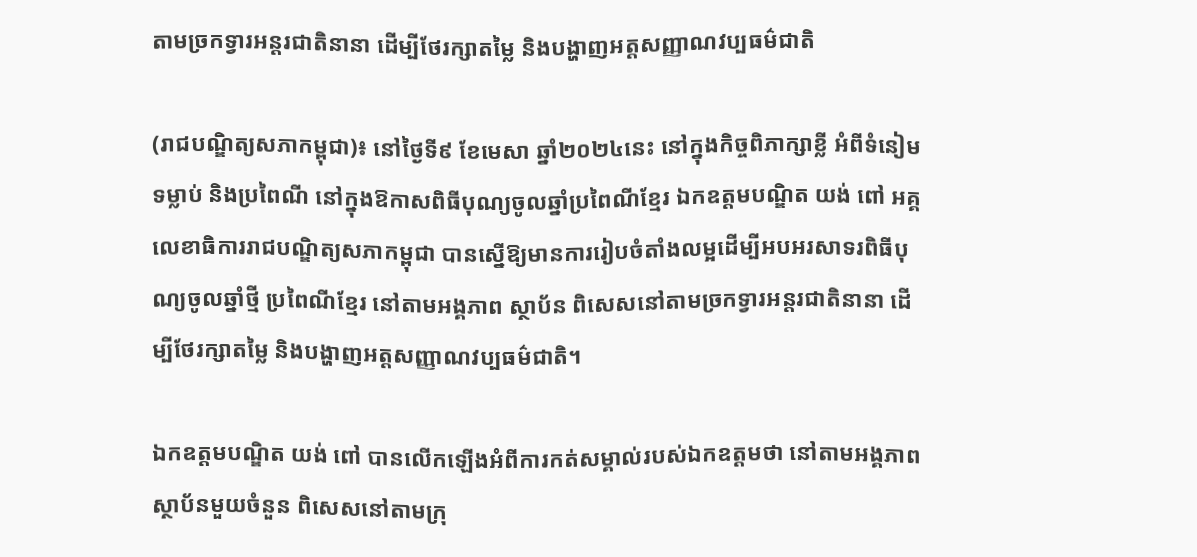តាមច្រកទ្វារអន្តរជាតិនានា ដើម្បីថែរក្សាតម្លៃ និងបង្ហាញអត្តសញ្ញាណវប្បធម៌ជាតិ

(រាជបណ្ឌិត្យសភាកម្ពុជា)៖ នៅថ្ងៃទី៩ ខែមេសា ឆ្នាំ២០២៤នេះ នៅក្នុងកិច្ចពិភាក្សាខ្លី អំពីទំនៀមទម្លាប់ និងប្រពៃណី នៅក្នុងឱកាសពិធីបុណ្យចូលឆ្នាំប្រពៃណីខ្មែរ ឯកឧត្ដមបណ្ឌិត យង់ ពៅ អគ្គលេខាធិការរាជបណ្ឌិត្យសភាកម្ពុជា បានស្នើឱ្យមានការរៀបចំតាំងលម្អដើម្បីអបអរសាទរពិធីបុណ្យចូលឆ្នាំថ្មី ប្រពៃណីខ្មែរ នៅតាមអង្គភាព ស្ថាប័ន ពិសេសនៅតាមច្រកទ្វារអន្តរជាតិនានា ដើម្បីថែរក្សាតម្លៃ និងបង្ហាញអត្តសញ្ញាណវប្បធម៌ជាតិ។

ឯកឧត្ដមបណ្ឌិត យង់ ពៅ បានលើកឡើងអំពីការកត់សម្គាល់របស់ឯកឧត្ដមថា នៅតាមអង្គភាព ស្ថាប័នមួយចំនួន ពិសេសនៅតាមក្រុ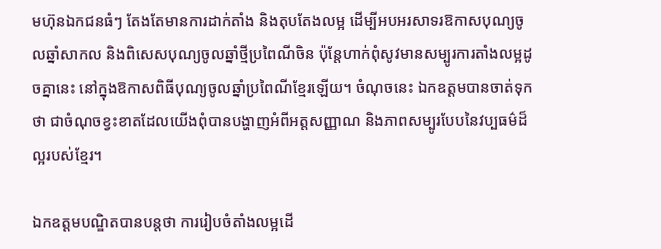មហ៊ុនឯកជនធំៗ តែងតែមានការដាក់តាំង និងតុបតែងលម្អ ដើម្បីអបអរសាទរឱកាសបុណ្យចូលឆ្នាំសាកល និងពិសេសបុណ្យចូលឆ្នាំថ្មីប្រពៃណីចិន ប៉ុន្តែហាក់ពុំសូវមានសម្បូរការតាំងលម្អដូចគ្នានេះ នៅក្នុងឱកាសពិធីបុណ្យចូលឆ្នាំប្រពៃណីខ្មែរឡើយ។ ចំណុចនេះ ឯកឧត្ដមបានចាត់ទុកថា ជាចំណុចខ្វះខាតដែលយើងពុំបានបង្ហាញអំពីអត្តសញ្ញាណ និងភាពសម្បូរបែបនៃវប្បធម៌ដ៏ល្អរបស់ខ្មែរ។

ឯកឧត្ដមបណ្ឌិតបានបន្តថា ការរៀបចំតាំងលម្អដើ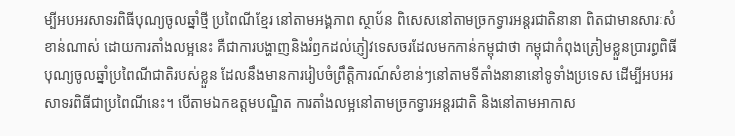ម្បីអបអរសាទរពិធីបុណ្យចូលឆ្នាំថ្មី ប្រពៃណីខ្មែរ នៅតាមអង្គភាព ស្ថាប័ន ពិសេសនៅតាមច្រកទ្វារអន្តរជាតិនានា ពិតជាមានសារៈសំខាន់ណាស់ ដោយការតាំងលម្អនេះ គឺជាការបង្ហាញនិងរំឭកដល់ភ្ញៀវទេសចរដែលមកកាន់កម្ពុជាថា កម្ពុជាកំពុងត្រៀមខ្លួនប្រារព្ធពិធីបុណ្យចូលឆ្នាំប្រពៃណីជាតិរបស់ខ្លួន ដែលនឹងមានការរៀបចំព្រឹត្តិការណ៍សំខាន់ៗនៅតាមទីតាំងនានានៅទូទាំងប្រទេស ដើម្បីអបអរសាទរពិធីជាប្រពៃណីនេះ។ បើតាមឯកឧត្ដមបណ្ឌិត ការតាំងលម្អនៅតាមច្រកទ្វារអន្តរជាតិ និងនៅតាមអាកាស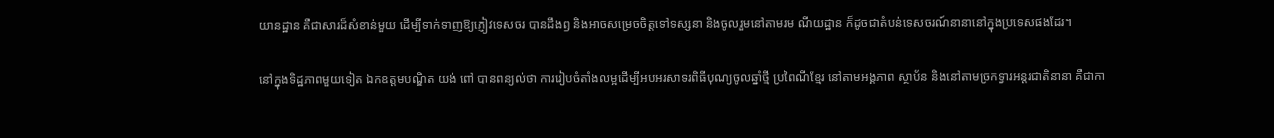យានដ្ឋាន គឺជាសារដ៏សំខាន់មួយ ដើម្បីទាក់ទាញឱ្យភ្ញៀវទេសចរ បានដឹងឭ និងអាចសម្រេចចិត្តទៅទស្សនា និងចូលរួមនៅតាមរម ណីយដ្ឋាន ក៏ដូចជាតំបន់ទេសចរណ៍នានានៅក្នុងប្រទេសផងដែរ។

នៅក្នុងទិដ្ឋភាពមួយទៀត ឯកឧត្ដមបណ្ឌិត យង់ ពៅ បានពន្យល់ថា ការរៀបចំតាំងលម្អដើម្បីអបអរសាទរពិធីបុណ្យចូលឆ្នាំថ្មី ប្រពៃណីខ្មែរ នៅតាមអង្គភាព ស្ថាប័ន និងនៅតាមច្រកទ្វារអន្តរជាតិនានា គឺជាកា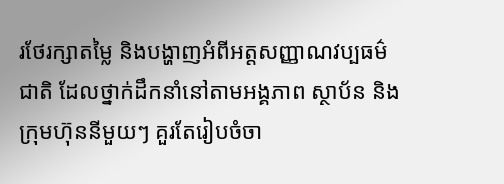រថែរក្សាតម្លៃ និងបង្ហាញអំពីអត្តសញ្ញាណវប្បធម៌ជាតិ ដែលថ្នាក់ដឹកនាំនៅតាមអង្គភាព ស្ថាប័ន និងក្រុមហ៊ុននីមួយៗ គួរតែរៀបចំចា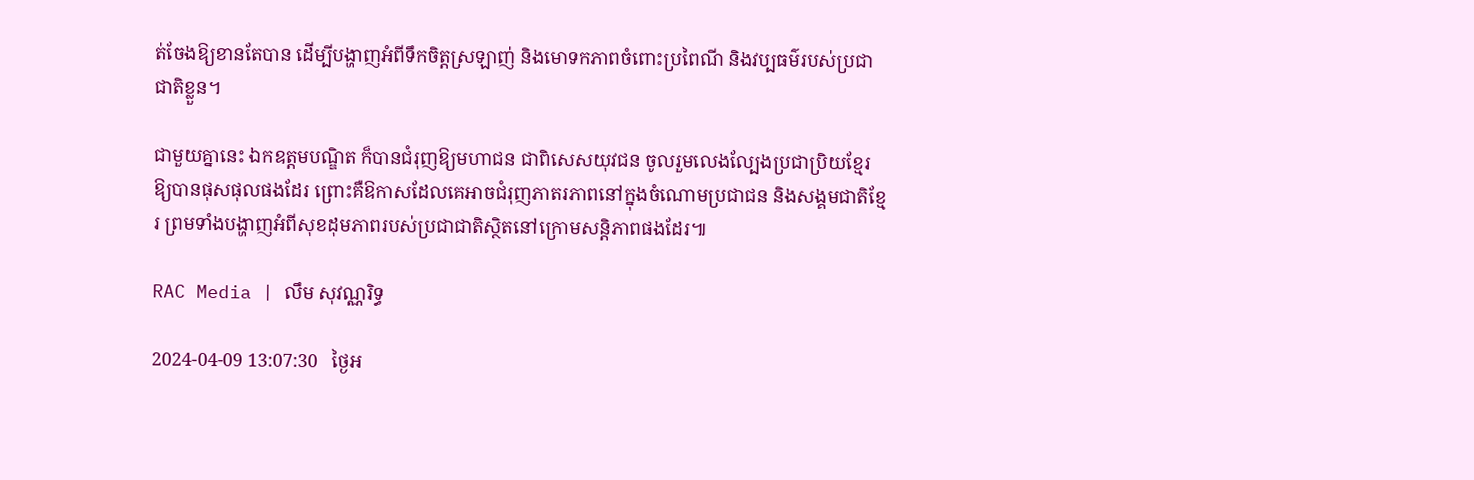ត់ចែងឱ្យខានតែបាន ដើម្បីបង្ហាញអំពីទឹកចិត្តស្រឡាញ់ និងមោទកភាពចំពោះប្រពៃណី និងវប្បធម៌របស់ប្រជាជាតិខ្លួន។

ជាមួយគ្នានេះ ឯកឧត្ដមបណ្ឌិត ក៏បានជំរុញឱ្យមហាជន ជាពិសេសយុវជន ចូលរួមលេងល្បែងប្រជាប្រិយខ្មែរឱ្យបានផុសផុលផងដែរ ព្រោះគឺឱកាសដែលគេអាចជំរុញភាតរភាពនៅក្នុងចំណោមប្រជាជន និងសង្គមជាតិខ្មែរ ព្រមទាំងបង្ហាញអំពីសុខដុមភាពរបស់ប្រជាជាតិស្ថិតនៅក្រោមសន្តិភាពផងដែរ៕

RAC Media | លឹម សុវណ្ណរិទ្ធ

2024-04-09 13:07:30   ថ្ងៃអ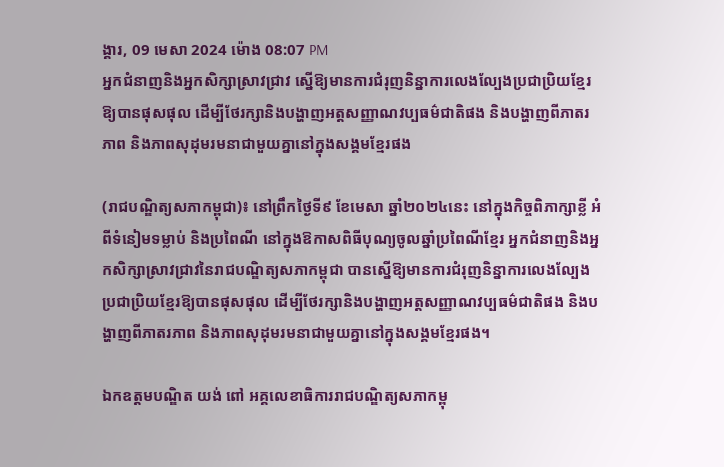ង្គារ, 09 មេសា 2024 ម៉ោង 08:07 PM
អ្នកជំនាញនិងអ្នកសិក្សាស្រាវជ្រាវ ស្នើឱ្យមានការជំរុញនិន្នាការលេងល្បែងប្រជាប្រិយខ្មែរឱ្យបានផុសផុល ដើម្បីថែរក្សានិងបង្ហាញអត្តសញ្ញាណវប្បធម៌ជាតិផង និងបង្ហាញពីភាតរភាព និងភាពសុដុមរមនាជាមួយគ្នានៅក្នុងសង្គមខ្មែរផង

(រាជបណ្ឌិត្យសភាកម្ពុជា)៖ នៅព្រឹកថ្ងៃទី៩ ខែមេសា ឆ្នាំ២០២៤នេះ នៅក្នុងកិច្ចពិភាក្សាខ្លី អំពីទំនៀមទម្លាប់ និងប្រពៃណី នៅក្នុងឱកាសពិធីបុណ្យចូលឆ្នាំប្រពៃណីខ្មែរ អ្នកជំនាញនិងអ្នកសិក្សាស្រាវជ្រាវនៃរាជបណ្ឌិត្យសភាកម្ពុជា បានស្នើឱ្យមានការជំរុញនិន្នាការលេងល្បែងប្រជាប្រិយខ្មែរឱ្យបានផុសផុល ដើម្បីថែរក្សានិងបង្ហាញអត្តសញ្ញាណវប្បធម៌ជាតិផង និងបង្ហាញពីភាតរភាព និងភាពសុដុមរមនាជាមួយគ្នានៅក្នុងសង្គមខ្មែរផង។

ឯកឧត្ដមបណ្ឌិត យង់ ពៅ អគ្គលេខាធិការរាជបណ្ឌិត្យសភាកម្ពុ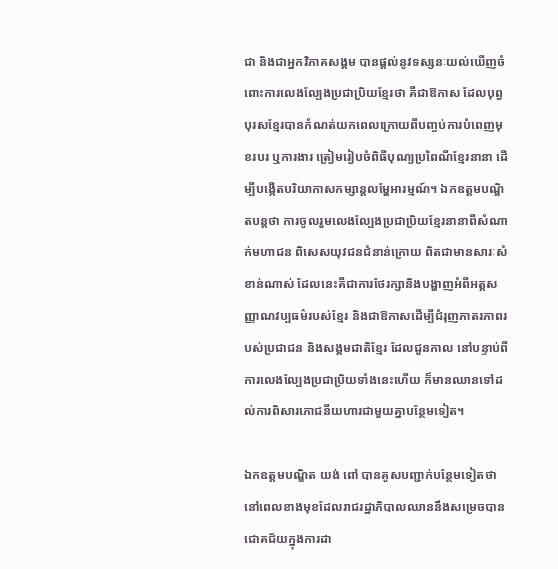ជា និងជាអ្នកវិភាគសង្គម បានផ្ដល់នូវទស្សនៈយល់ឃើញចំពោះការលេងល្បែងប្រជាប្រិយខ្មែរថា គឺជាឱកាស ដែលបុព្វបុរសខ្មែរបានកំណត់យកពេលក្រោយពីបញ្ចប់ការបំពេញមុខរបរ ឬការងារ ត្រៀមរៀបចំពិធីបុណ្យប្រពៃណីខ្មែរនានា ដើម្បីបង្កើតបរិយាកាសកម្សាន្តលម្ហែអារម្មណ៍។ ឯកឧត្ដមបណ្ឌិតបន្តថា ការចូលរួមលេងល្បែងប្រជាប្រិយខ្មែរនានាពីសំណាក់មហាជន ពិសេសយុវជនជំនាន់ក្រោយ ពិតជាមានសារៈសំខាន់ណាស់ ដែលនេះគឺជាការថែរក្សានិងបង្ហាញអំពីអត្តសញ្ញាណវប្បធម៌របស់ខ្មែរ និងជាឱកាសដើម្បីជំរុញភាតរភាពរបស់ប្រជាជន និងសង្គមជាតិខ្មែរ ដែលជួនកាល នៅបន្ទាប់ពីការលេងល្បែងប្រជាប្រិយទាំងនេះហើយ ក៏មានឈានទៅដល់ការពិសារភោជនីយហារជាមួយគ្នាបន្ថែមទៀត។

ឯកឧត្ដមបណ្ឌិត យង់ ពៅ បានគូសបញ្ជាក់បន្ថែមទៀតថា នៅពេលខាងមុខដែលរាជរដ្ឋាភិបាលឈាននឹងសម្រេចបានជោគជ័យក្នុងការដា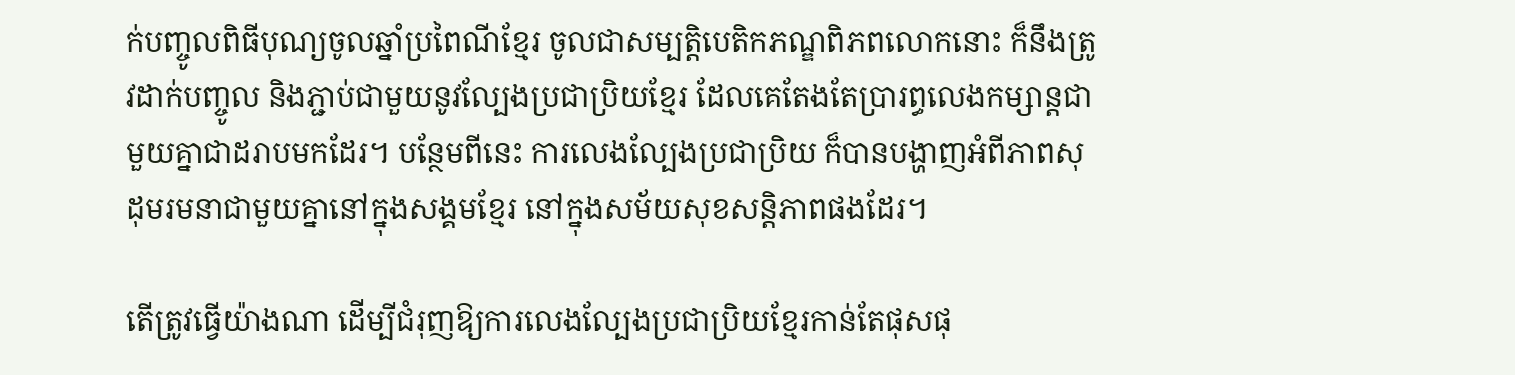ក់បញ្ចូលពិធីបុណ្យចូលឆ្នាំប្រពៃណីខ្មែរ ចូលជាសម្បត្តិបេតិកភណ្ឌពិភពលោកនោះ ក៏នឹងត្រូវដាក់បញ្ចូល និងភ្ជាប់ជាមួយនូវល្បែងប្រជាប្រិយខ្មែរ ដែលគេតែងតែប្រារព្ធលេងកម្សាន្តជាមួយគ្នាជាដរាបមកដែរ។ បន្ថែមពីនេះ ការលេងល្បែងប្រជាប្រិយ ក៏បានបង្ហាញអំពីភាពសុដុមរមនាជាមួយគ្នានៅក្នុងសង្គមខ្មែរ នៅក្នុងសម័យសុខសន្តិភាពផងដែរ។

តើត្រូវធ្វើយ៉ាងណា ដើម្បីជំរុញឱ្យការលេងល្បែងប្រជាប្រិយខ្មែរកាន់តែផុសផុ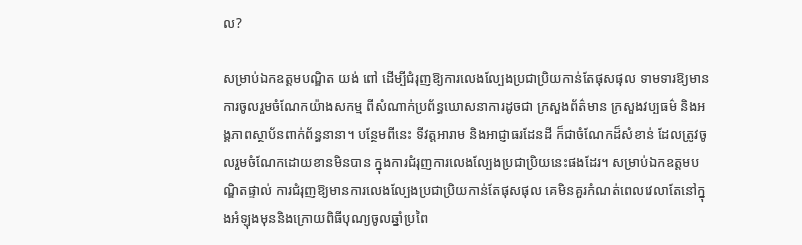ល?

សម្រាប់ឯកឧត្ដមបណ្ឌិត យង់ ពៅ ដើម្បីជំរុញឱ្យការលេងល្បែងប្រជាប្រិយកាន់តែផុសផុល ទាមទារឱ្យមានការចូលរួមចំណែកយ៉ាងសកម្ម ពីសំណាក់ប្រព័ន្ធឃោសនាការដូចជា ក្រសួងព័ត៌មាន ក្រសួងវប្បធម៌ និងអង្គភាពស្ថាប័នពាក់ព័ន្ធនានា។ បន្ថែមពីនេះ ទីវត្តអារាម និងអាជ្ញាធរដែនដី ក៏ជាចំណែកដ៏សំខាន់ ដែលត្រូវចូលរួមចំណែកដោយខានមិនបាន ក្នុងការជំរុញការលេងល្បែងប្រជាប្រិយនេះផងដែរ។ សម្រាប់ឯកឧត្ដមបណ្ឌិតផ្ទាល់ ការជំរុញឱ្យមានការលេងល្បែងប្រជាប្រិយកាន់តែផុសផុល គេមិនគួរកំណត់ពេលវេលាតែនៅក្នុងអំឡុងមុននិងក្រោយពិធីបុណ្យចូលឆ្នាំប្រពៃ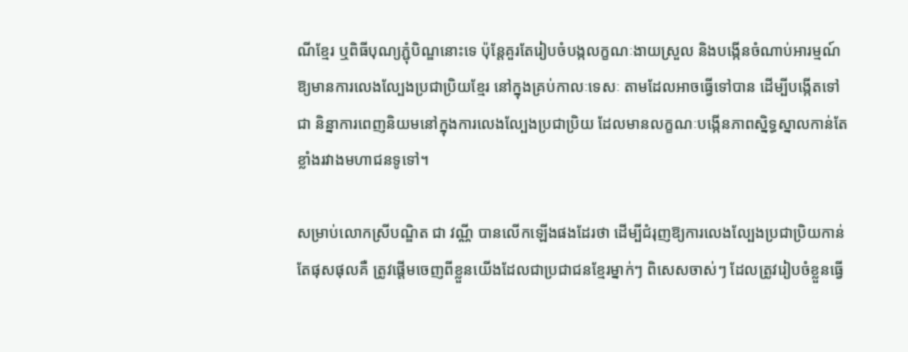ណីខ្មែរ ឬពិធីបុណ្យភ្ជុំបិណ្ឌនោះទេ ប៉ុន្តែគួរតែរៀបចំបង្កលក្ខណៈងាយស្រួល និងបង្កើនចំណាប់អារម្មណ៍ឱ្យមានការលេងល្បែងប្រជាប្រិយខ្មែរ នៅក្នុងគ្រប់កាលៈទេសៈ តាមដែលអាចធ្វើទៅបាន ដើម្បីបង្កើតទៅជា និន្នាការពេញនិយមនៅក្នុងការលេងល្បែងប្រជាប្រិយ ដែលមានលក្ខណៈបង្កើនភាពស្និទ្ធស្នាលកាន់តែខ្លាំងរវាងមហាជនទូទៅ។

សម្រាប់លោកស្រីបណ្ឌិត ជា វណ្ណី បានលើកឡើងផងដែរថា ដើម្បីជំរុញឱ្យការលេងល្បែងប្រជាប្រិយកាន់តែផុសផុលគឺ ត្រូវផ្ដើមចេញពីខ្លួនយើងដែលជាប្រជាជនខ្មែរម្នាក់ៗ ពិសេសចាស់ៗ ដែលត្រូវរៀបចំខ្លួនធ្វើ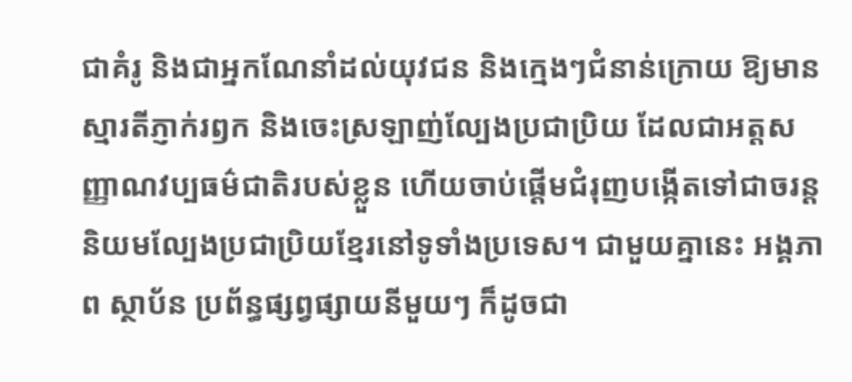ជាគំរូ និងជាអ្នកណែនាំដល់យុវជន និងក្មេងៗជំនាន់ក្រោយ ឱ្យមានស្មារតីភ្ញាក់រឭក និងចេះស្រឡាញ់ល្បែងប្រជាប្រិយ ដែលជាអត្តសញ្ញាណវប្បធម៌ជាតិរបស់ខ្លួន ហើយចាប់ផ្ដើមជំរុញបង្កើតទៅជាចរន្តនិយមល្បែងប្រជាប្រិយខ្មែរនៅទូទាំងប្រទេស។ ជាមួយគ្នានេះ អង្គភាព ស្ថាប័ន ប្រព័ន្ធផ្សព្វផ្សាយនីមួយៗ ក៏ដូចជា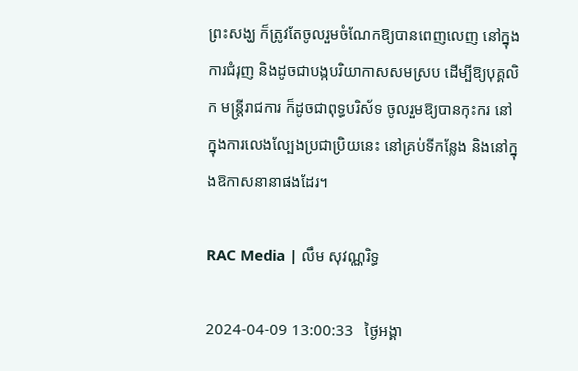ព្រះសង្ឃ ក៏ត្រូវតែចូលរួមចំណែកឱ្យបានពេញលេញ នៅក្នុងការជំរុញ និងដូចជាបង្កបរិយាកាសសមស្រប ដើម្បីឱ្យបុគ្គលិក មន្ត្រីរាជការ ក៏ដូចជាពុទ្ធបរិស័ទ ចូលរួមឱ្យបានកុះករ នៅក្នុងការលេងល្បែងប្រជាប្រិយនេះ នៅគ្រប់ទីកន្លែង និងនៅក្នុងឱកាសនានាផងដែរ។

RAC Media | លឹម សុវណ្ណរិទ្ធ

2024-04-09 13:00:33   ថ្ងៃអង្គា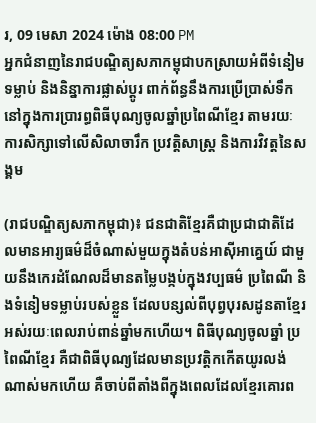រ, 09 មេសា 2024 ម៉ោង 08:00 PM
អ្នកជំនាញនៃរាជបណ្ឌិត្យសភាកម្ពុជាបកស្រាយអំពីទំនៀមទម្លាប់ និងនិន្នាការផ្លាស់ប្ដូរ ពាក់ព័ន្ធនឹងការប្រើប្រាស់ទឹកនៅក្នុងការប្រារព្ធពិធីបុណ្យចូលឆ្នាំប្រពៃណីខ្មែរ តាមរយៈការសិក្សាទៅលើសិលាចារឹក ប្រវត្តិសាស្ត្រ និងការវិវត្តនៃសង្គម

(រាជបណ្ឌិត្យសភាកម្ពុជា)៖ ជនជាតិខ្មែរគឺជាប្រជាជាតិដែលមានអារ្យធម៌ដ៏ចំណាស់មួយក្នុងតំបន់អាស៊ីអាគ្នេយ៍ ជាមួយនឹងកេរដំណែលដ៏មានតម្លៃបង្កប់ក្នុងវប្បធម៌ ប្រពៃណី និងទំនៀមទម្លាប់របស់ខ្លួន ដែលបន្សល់ពីបុព្វបុរសដូនតាខ្មែរអស់រយៈពេលរាប់ពាន់ឆ្នាំមកហើយ។ ពិធីបុណ្យចូលឆ្នាំ ប្រពៃណីខ្មែរ គឺជាពិធីបុណ្យដែលមានប្រវត្តិកកើតយូរលង់ណាស់មកហើយ គឺចាប់ពីតាំងពីក្នុងពេលដែលខ្មែរគោរព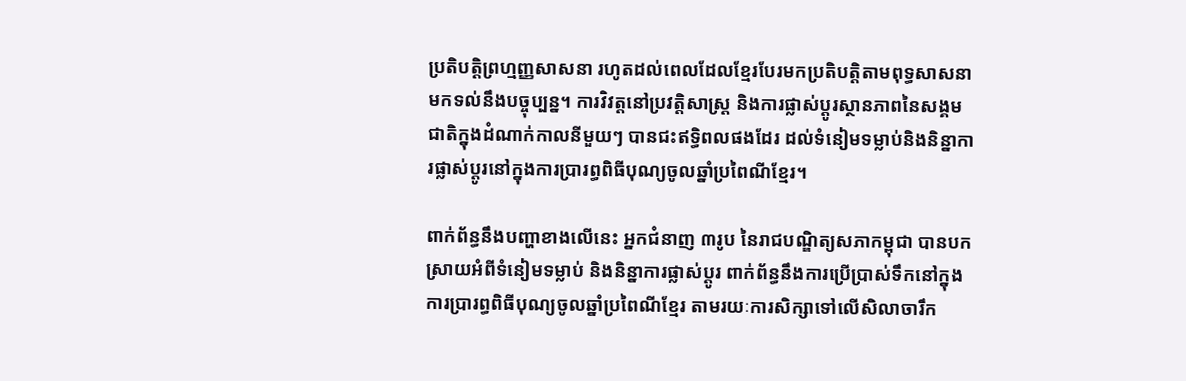ប្រតិបត្តិព្រហ្មញ្ញសាសនា រហូតដល់ពេលដែលខ្មែរបែរមកប្រតិបត្តិតាមពុទ្ធសាសនាមកទល់នឹងបច្ចុប្បន្ន។ ការវិវត្តនៅប្រវត្តិសាស្ត្រ និងការផ្លាស់ប្ដូរស្ថានភាពនៃសង្គមជាតិក្នុងដំណាក់កាលនីមួយៗ បានជះឥទ្ធិពលផងដែរ ដល់ទំនៀមទម្លាប់និងនិន្នាការផ្លាស់ប្ដូរនៅក្នុងការប្រារព្ធពិធីបុណ្យចូលឆ្នាំប្រពៃណីខ្មែរ។

ពាក់ព័ន្ធនឹងបញ្ហាខាងលើនេះ អ្នកជំនាញ ៣រូប នៃរាជបណ្ឌិត្យសភាកម្ពុជា បានបកស្រាយអំពីទំនៀមទម្លាប់ និងនិន្នាការផ្លាស់ប្ដូរ ពាក់ព័ន្ធនឹងការប្រើប្រាស់ទឹកនៅក្នុងការប្រារព្ធពិធីបុណ្យចូលឆ្នាំប្រពៃណីខ្មែរ តាមរយៈការសិក្សាទៅលើសិលាចារឹក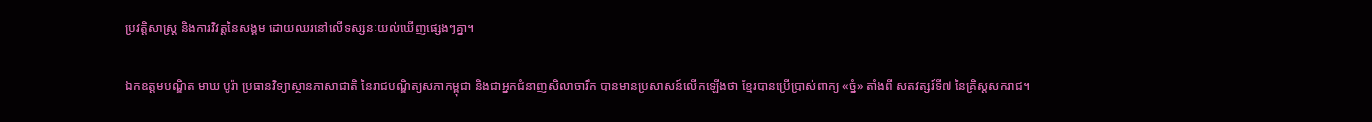ប្រវត្តិសាស្ត្រ និងការវិវត្តនៃសង្គម ដោយឈរនៅលើទស្សនៈយល់ឃើញផ្សេងៗគ្នា។

ឯកឧត្ដមបណ្ឌិត មាឃ បូរ៉ា ប្រធានវិទ្យាស្ថានភាសាជាតិ នៃរាជបណ្ឌិត្យសភាកម្ពុជា និងជាអ្នកជំនាញសិលាចារឹក បានមានប្រសាសន៍លើកឡើងថា ខ្មែរបានប្រើប្រាស់ពាក្យ «ច្នំ» តាំងពី សតវត្សរ៍ទី៧ នៃគ្រិស្តសករាជ។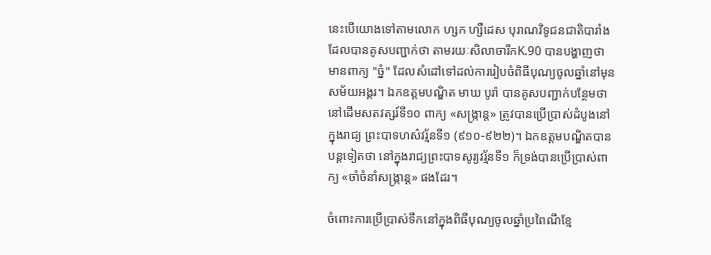នេះបើយោងទៅតាមលោក ហ្សក ហ្សឺដេស បុរាណវិទូជនជាតិបារាំង ដែលបានគូសបញ្ជាក់ថា តាមរយៈសិលាចារឹកK.90 បានបង្ហាញថា មានពាក្យ "ច្នំ" ដែលសំដៅទៅដល់ការរៀបចំពិធីបុណ្យចូលឆ្នាំនៅមុនសម័យអង្គរ។ ឯកឧត្ដមបណ្ឌិត មាឃ បូរ៉ា បានគូសបញ្ជាក់បន្ថែមថា នៅដើមសតវត្សរ៍ទី១០ ពាក្យ «សង្ក្រាន្ត» ត្រូវបានប្រើប្រាស់ដំបូងនៅក្នុងរាជ្យ ព្រះបាទហស៌វរ្ម័នទី១ (៩១០-៩២២)។ ឯកឧត្ដមបណ្ឌិតបានបន្តទៀតថា នៅក្នុងរាជ្យព្រះបាទសូរ្យវរ្ម័នទី១ ក៏ទ្រង់បានប្រើប្រាស់ពាក្យ «ចាំចំនាំសង្ក្រាន្ត» ផងដែរ។

ចំពោះការប្រើប្រាស់ទឹកនៅក្នុងពិធីបុណ្យចូលឆ្នាំប្រពៃណីខ្មែ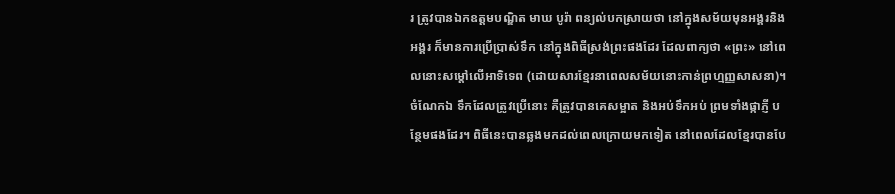រ ត្រូវបានឯកឧត្ដមបណ្ឌិត មាឃ បូរ៉ា ពន្យល់បកស្រាយថា នៅក្នុងសម័យមុនអង្គរនិងអង្គរ ក៏មានការប្រើប្រាស់ទឹក នៅក្នុងពិធីស្រង់ព្រះផងដែរ ដែលពាក្យថា «ព្រះ» នៅពេលនោះសម្ដៅលើអាទិទេព (ដោយសារខ្មែរនាពេលសម័យនោះកាន់ព្រហ្មញ្ញសាសនា)។ ចំណែកឯ ទឹកដែលត្រូវប្រើនោះ គឺត្រូវបានគេសម្អាត និងអប់ទឹកអប់ ព្រមទាំងផ្កាភ្ញី បន្ថែមផងដែរ។ ពិធីនេះបានឆ្លងមកដល់ពេលក្រោយមកទៀត នៅពេលដែលខ្មែរបានបែ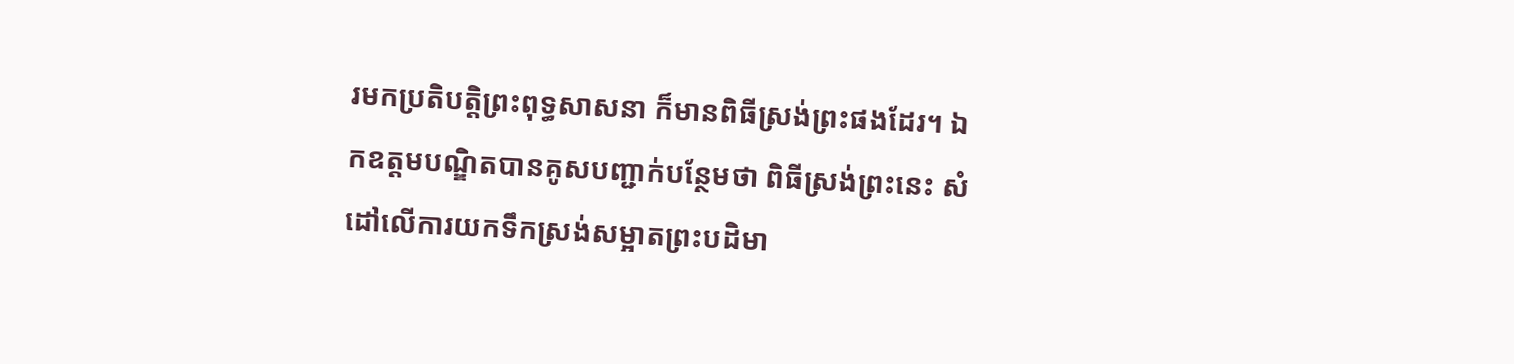រមកប្រតិបត្តិព្រះពុទ្ធសាសនា ក៏មានពិធីស្រង់ព្រះផងដែរ។ ឯកឧត្ដមបណ្ឌិតបានគូសបញ្ជាក់បន្ថែមថា ពិធីស្រង់ព្រះនេះ សំដៅលើការយកទឹកស្រង់សម្អាតព្រះបដិមា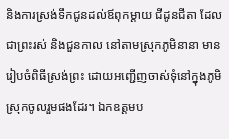និងការស្រង់ទឹកជូនដល់ឪពុកម្ដាយ ជីដូនជីតា ដែលជាព្រះរស់ និងជួនកាល នៅតាមស្រុកភូមិនានា មានរៀបចំពិធីស្រង់ព្រះ ដោយអញ្ជើញចាស់ទុំនៅក្នុងភូមិស្រុកចូលរួមផងដែរ។ ឯកឧត្ដមប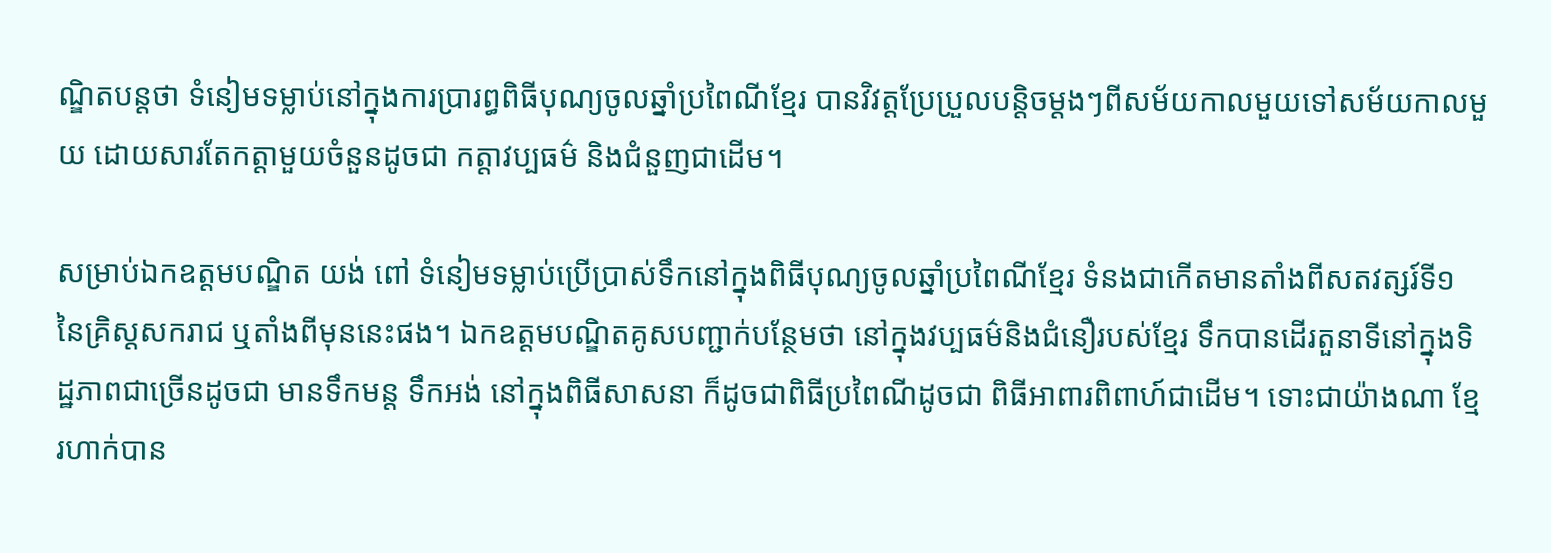ណ្ឌិតបន្តថា ទំនៀមទម្លាប់នៅក្នុងការប្រារព្ធពិធីបុណ្យចូលឆ្នាំប្រពៃណីខ្មែរ បានវិវត្តប្រែប្រួលបន្តិចម្ដងៗពីសម័យកាលមួយទៅសម័យកាលមួយ ដោយសារតែកត្តាមួយចំនួនដូចជា កត្តាវប្បធម៌ និងជំនួញជាដើម។

សម្រាប់ឯកឧត្ដមបណ្ឌិត យង់ ពៅ ទំនៀមទម្លាប់ប្រើប្រាស់ទឹកនៅក្នុងពិធីបុណ្យចូលឆ្នាំប្រពៃណីខ្មែរ ទំនងជាកើតមានតាំងពីសតវត្សរ៍ទី១ នៃគ្រិស្តសករាជ ឬតាំងពីមុននេះផង។ ឯកឧត្ដមបណ្ឌិតគូសបញ្ជាក់បន្ថែមថា នៅក្នុងវប្បធម៌និងជំនឿរបស់ខ្មែរ ទឹកបានដើរតួនាទីនៅក្នុងទិដ្ឋភាពជាច្រើនដូចជា មានទឹកមន្ត ទឹកអង់ នៅក្នុងពិធីសាសនា ក៏ដូចជាពិធីប្រពៃណីដូចជា ពិធីអាពារពិពាហ៍ជាដើម។ ទោះជាយ៉ាងណា ខ្មែរហាក់បាន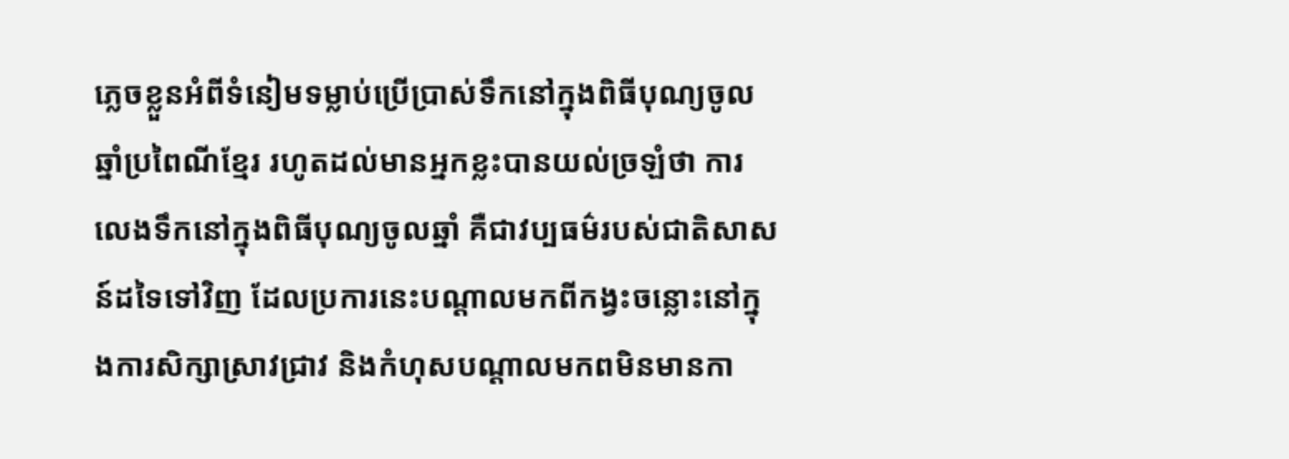ភ្លេចខ្លួនអំពីទំនៀមទម្លាប់ប្រើប្រាស់ទឹកនៅក្នុងពិធីបុណ្យចូលឆ្នាំប្រពៃណីខ្មែរ រហូតដល់មានអ្នកខ្លះបានយល់ច្រឡំថា ការលេងទឹកនៅក្នុងពិធីបុណ្យចូលឆ្នាំ គឺជាវប្បធម៌របស់ជាតិសាសន៍ដទៃទៅវិញ ដែលប្រការនេះបណ្ដាលមកពីកង្វះចន្លោះនៅក្នុងការសិក្សាស្រាវជ្រាវ និងកំហុសបណ្ដាលមកពមិនមានកា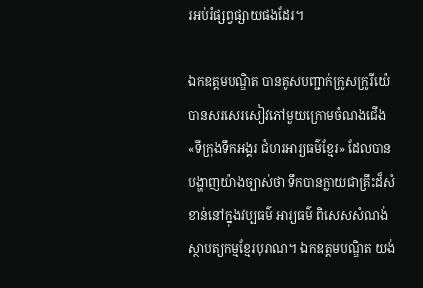រអប់រំផ្សព្វផ្សាយផងដែរ។

ឯកឧត្ដមបណ្ឌិត បានគូសបញ្ជាក់ក្រូសក្រូរីយ៉េ បានសរសេរសៀវភៅមួយក្រោមចំណងជើង «ទីក្រុងទឹកអង្គរ ជំហរអារ្យធម៌ខ្មែរ» ដែលបានបង្ហាញយ៉ាងច្បាស់ថា ទឹកបានក្លាយជាគ្រឹះដ៏សំខាន់នៅក្នុងវប្បធម៌ អារ្យធម៌ ពិសេសសំណង់ស្ថាបត្យកម្មខ្មែរបុរាណ។ ឯកឧត្ដមបណ្ឌិត យង់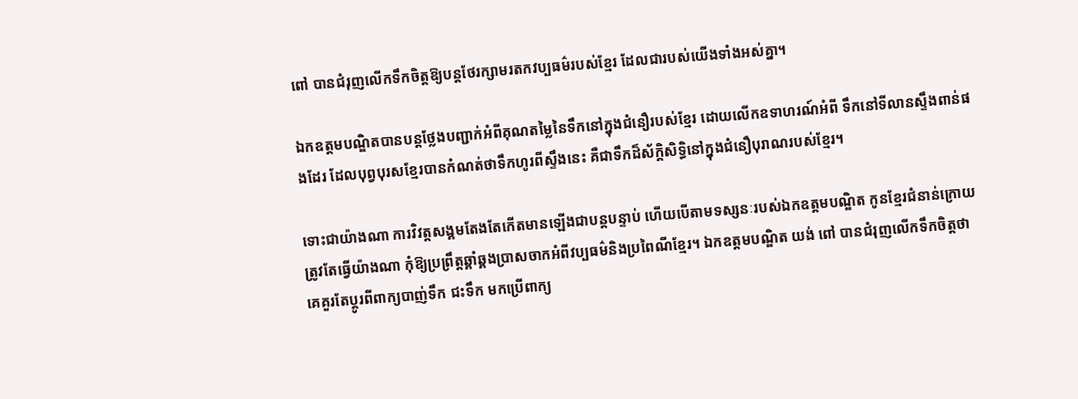ពៅ បានជំរុញលើកទឹកចិត្តឱ្យបន្តថែរក្សាមរតកវប្បធម៌របស់ខ្មែរ ដែលជារបស់យើងទាំងអស់គ្នា។

ឯកឧត្ដមបណ្ឌិតបានបន្តថ្លែងបញ្ជាក់អំពីគុណតម្លៃនៃទឹកនៅក្នុងជំនឿរបស់ខ្មែរ ដោយលើកឧទាហរណ៍អំពី ទឹកនៅទីលានស្ទឹងពាន់ផងដែរ ដែលបុព្វបុរសខ្មែរបានកំណត់ថាទឹកហូរពីស្ទឹងនេះ គឺជាទឹកដ៏ស័ក្តិសិទ្ធិនៅក្នុងជំនឿបុរាណរបស់ខ្មែរ។

ទោះជាយ៉ាងណា ការវិវត្តសង្គមតែងតែកើតមានឡើងជាបន្តបន្ទាប់ ហើយបើតាមទស្សនៈរបស់ឯកឧត្ដមបណ្ឌិត កូនខ្មែរជំនាន់ក្រោយ ត្រូវតែធ្វើយ៉ាងណា កុំឱ្យប្រព្រឹត្តឆ្គាំឆ្គងប្រាសចាកអំពីវប្បធម៌និងប្រពៃណីខ្មែរ។ ឯកឧត្ដមបណ្ឌិត យង់ ពៅ បានជំរុញលើកទឹកចិត្តថា គេគួរតែប្ដូរពីពាក្យបាញ់ទឹក ជះទឹក មកប្រើពាក្យ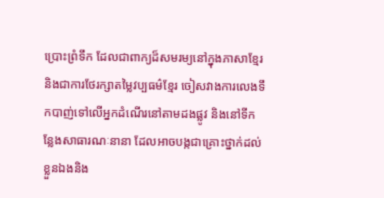ប្រោះព្រំទឹក ដែលជាពាក្យដ៏សមរម្យនៅក្នុងភាសាខ្មែរ និងជាការថែរក្សាតម្លៃវប្បធម៌ខ្មែរ ចៀសវាងការលេងទឹកបាញ់ទៅលើអ្នកដំណើរនៅតាមដងផ្លូវ និងនៅទីកន្លែងសាធារណៈនានា ដែលអាចបង្កជាគ្រោះថ្នាក់ដល់ខ្លួនឯងនិង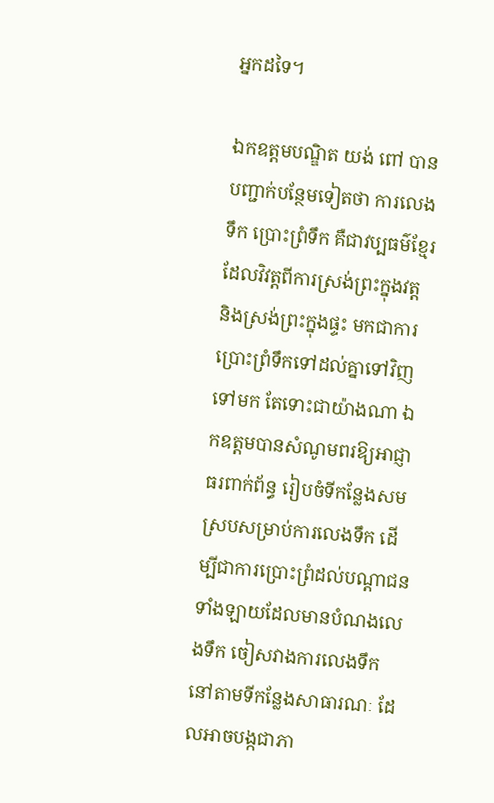អ្នកដទៃ។

ឯកឧត្ដមបណ្ឌិត យង់ ពៅ បានបញ្ជាក់បន្ថែមទៀតថា ការលេងទឹក ប្រោះព្រំទឹក គឺជាវប្បធម៌ខ្មែរ ដែលវិវត្តពីការស្រង់ព្រះក្នុងវត្ត និងស្រង់ព្រះក្នុងផ្ទះ មកជាការប្រោះព្រំទឹកទៅដល់គ្នាទៅវិញទៅមក តែទោះជាយ៉ាងណា ឯកឧត្ដមបានសំណូមពរឱ្យអាជ្ញាធរពាក់ព័ន្ធ រៀបចំទីកន្លែងសមស្របសម្រាប់ការលេងទឹក ដើម្បីជាការប្រោះព្រំដល់បណ្ដាជនទាំងឡាយដែលមានបំណងលេងទឹក ចៀសវាងការលេងទឹកនៅតាមទីកន្លែងសាធារណៈ ដែលអាចបង្កជាភា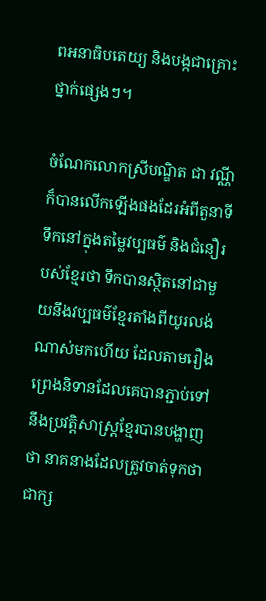ពអនាធិបតេយ្យ និងបង្កជាគ្រោះថ្នាក់ផ្សេងៗ។

ចំណែកលោកស្រីបណ្ឌិត ជា វណ្ណី ក៏បានលើកឡើងផងដែរអំពីតួនាទីទឹកនៅក្នុងតម្លៃវប្បធម៌ និងជំនឿរបស់ខ្មែរថា ទឹកបានស្ថិតនៅជាមួយនឹងវប្បធម៌ខ្មែរតាំងពីយូរលង់ណាស់មកហើយ ដែលតាមរឿងព្រេងនិទានដែលគេបានភ្ជាប់ទៅនឹងប្រវត្តិសាស្ត្រខ្មែរបានបង្ហាញថា នាគនាងដែលត្រូវចាត់ទុកថាជាក្ស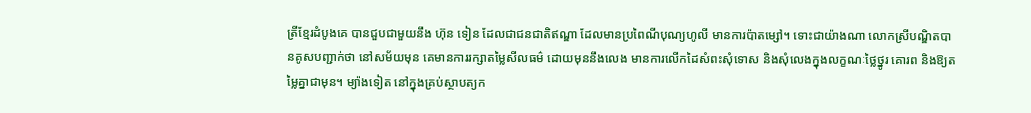ត្រីខ្មែរដំបូងគេ បានជួបជាមួយនឹង ហ៊ុន ទៀន ដែលជាជនជាតិឥណ្ឌា ដែលមានប្រពៃណីបុណ្យហូលី មានការប៉ាតម្សៅ។ ទោះជាយ៉ាងណា លោកស្រីបណ្ឌិតបានគូសបញ្ជាក់ថា នៅសម័យមុន គេមានការរក្សាតម្លៃសីលធម៌ ដោយមុននឹងលេង មានការលើកដៃសំពះសុំទោស និងសុំលេងក្នុងលក្ខណៈថ្លៃថ្នូរ គោរព និងឱ្យតម្លៃគ្នាជាមុន។ ម្យ៉ាងទៀត នៅក្នុងគ្រប់ស្ថាបត្យក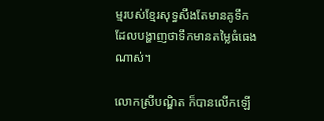ម្មរបស់ខ្មែរសុទ្ធសឹងតែមានគូទឹក ដែលបង្ហាញថាទឹកមានតម្លៃធំធេងណាស់។

លោកស្រីបណ្ឌិត ក៏បានលើកឡើ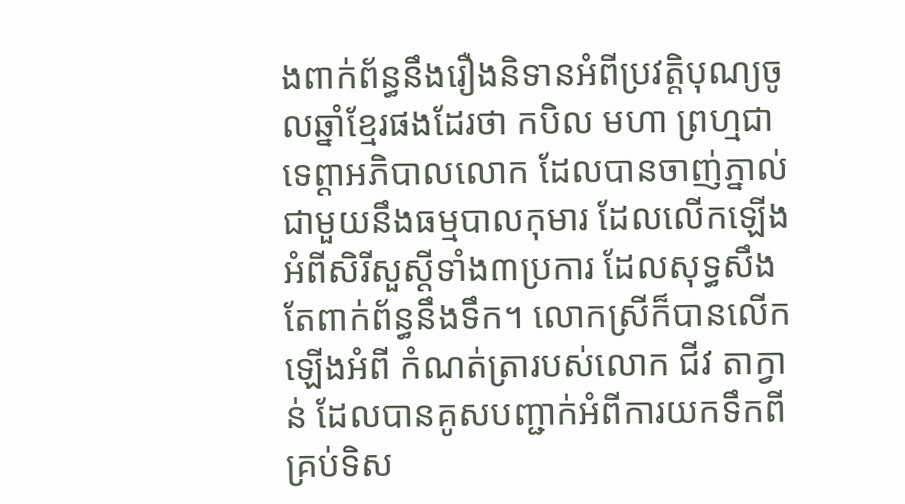ងពាក់ព័ន្ធនឹងរឿងនិទានអំពីប្រវត្តិបុណ្យចូលឆ្នាំខ្មែរផងដែរថា កបិល មហា ព្រហ្មជាទេព្ដាអភិបាលលោក ដែលបានចាញ់ភ្នាល់ជាមួយនឹងធម្មបាលកុមារ ដែលលើកឡើងអំពីសិរីសួស្ដីទាំង៣ប្រការ ដែលសុទ្ធសឹងតែពាក់ព័ន្ធនឹងទឹក។ លោកស្រីក៏បានលើកឡើងអំពី កំណត់ត្រារបស់លោក ជីវ តាក្វាន់ ដែលបានគូសបញ្ជាក់អំពីការយកទឹកពីគ្រប់ទិស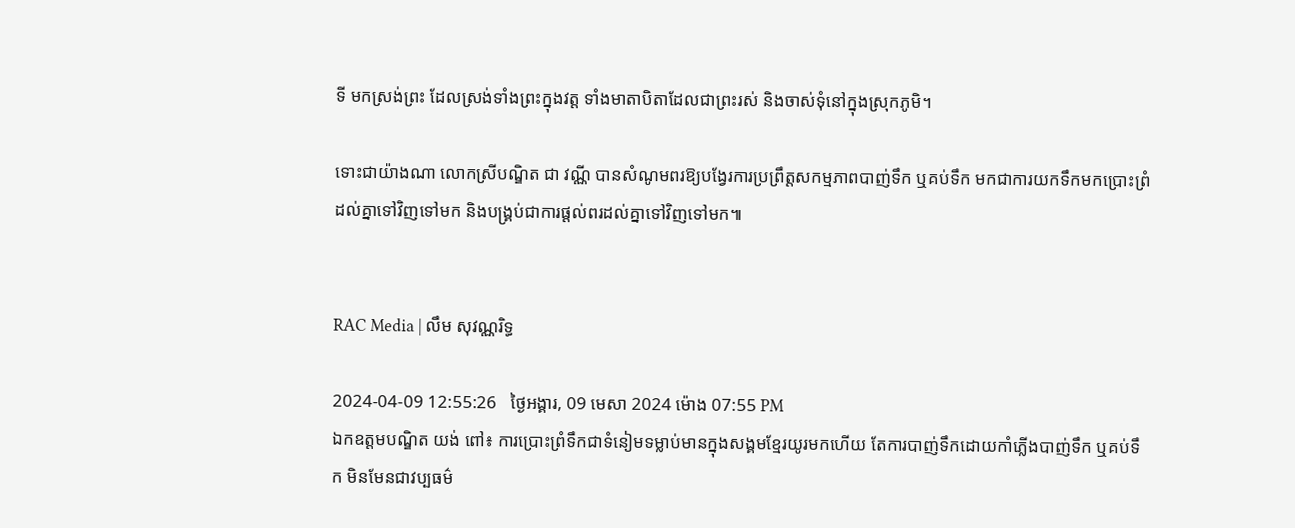ទី មកស្រង់ព្រះ ដែលស្រង់ទាំងព្រះក្នុងវត្ត ទាំងមាតាបិតាដែលជាព្រះរស់ និងចាស់ទុំនៅក្នុងស្រុកភូមិ។

ទោះជាយ៉ាងណា លោកស្រីបណ្ឌិត ជា វណ្ណី បានសំណូមពរឱ្យបង្វែរការប្រព្រឹត្តសកម្មភាពបាញ់ទឹក ឬគប់ទឹក មកជាការយកទឹកមកប្រោះព្រំដល់គ្នាទៅវិញទៅមក និងបង្គ្រប់ជាការផ្ដល់ពរដល់គ្នាទៅវិញទៅមក៕


RAC Media | លឹម សុវណ្ណរិទ្ធ

2024-04-09 12:55:26   ថ្ងៃអង្គារ, 09 មេសា 2024 ម៉ោង 07:55 PM
ឯកឧត្តមបណ្ឌិត យង់ ពៅ៖ ការប្រោះព្រំទឹកជាទំនៀមទម្លាប់មានក្នុងសង្គមខ្មែរយូរមកហើយ តែការបាញ់ទឹកដោយកាំភ្លើងបាញ់ទឹក ឬគប់ទឹក មិនមែនជាវប្បធម៌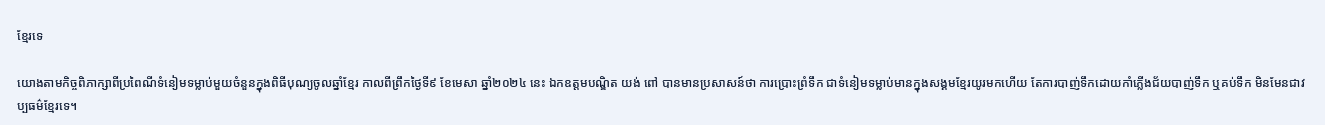ខែ្មរទេ

យោងតាមកិច្ចពិភាក្សាពីប្រពៃណីទំនៀមទម្លាប់មួយចំនួនក្នុងពិធីបុណ្យចូលឆ្នាំខ្មែរ កាលពីព្រឹកថ្ងៃទី៩ ខែមេសា ឆ្នាំ២០២៤ នេះ ឯកឧត្តមបណ្ឌិត យង់ ពៅ បានមានប្រសាសន៍ថា ការប្រោះព្រំទឹក ជាទំនៀមទម្លាប់មានក្នុងសង្គមខ្មែរយូរមកហើយ តែការបាញ់ទឹកដោយកាំភ្លើងជ័យបាញ់ទឹក ឬគប់ទឹក មិនមែនជាវប្បធម៌ខែ្មរទេ។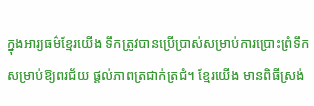ក្នុងអារ្យធម៌ខ្មែរយើង ទឹកត្រូវបានប្រើប្រាស់សម្រាប់ការប្រោះព្រំទឹក សម្រាប់ឱ្យពរជ័យ ផ្ដល់ភាពត្រជាក់ត្រជំ។ ខ្មែរយើង មានពិធីស្រង់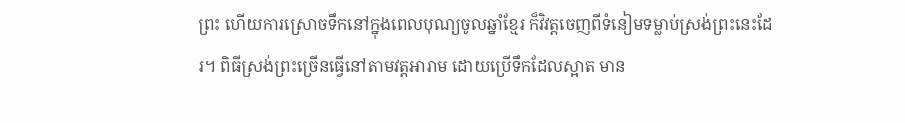ព្រះ ហើយការស្រោចទឹកនៅក្នុងពេលបុណ្យចូលឆ្នាំខ្មែរ ក៏វិវត្តចេញពីទំនៀមទម្លាប់ស្រង់ព្រះនេះដែរ។ ពិធីស្រង់ព្រះច្រើនធ្វើនៅតាមវត្តអារាម ដោយប្រើទឹកដែលស្អាត មាន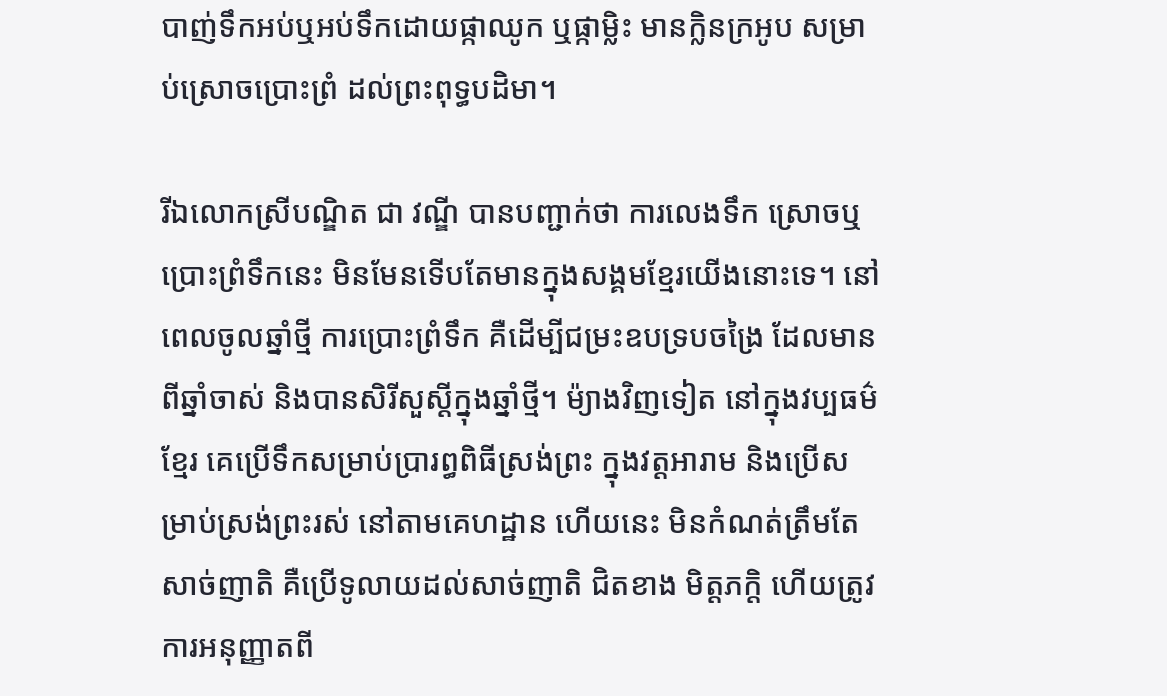បាញ់ទឹកអប់ឬអប់ទឹកដោយផ្កាឈូក ឬផ្កាម្លិះ មានក្លិនក្រអូប សម្រាប់ស្រោចប្រោះព្រំ ដល់ព្រះពុទ្ធបដិមា។

រីឯលោកស្រីបណ្ឌិត ជា វណ្ឌី បានបញ្ជាក់ថា ការលេងទឹក ស្រោចឬប្រោះព្រំទឹកនេះ មិនមែនទើបតែមានក្នុងសង្គមខ្មែរយើងនោះទេ។ នៅពេលចូលឆ្នាំថ្មី ការប្រោះព្រំទឹក គឺដើម្បីជម្រះឧបទ្របចង្រៃ ដែលមានពីឆ្នាំចាស់ និងបានសិរីសួស្ដីក្នុងឆ្នាំថ្មី។ ម៉្យាងវិញទៀត នៅក្នុងវប្បធម៌ខ្មែរ គេប្រើទឹកសម្រាប់ប្រារព្ធពិធីស្រង់ព្រះ ក្នុងវត្តអារាម និងប្រើសម្រាប់ស្រង់ព្រះរស់ នៅតាមគេហដ្ឋាន ហើយនេះ មិនកំណត់ត្រឹមតែសាច់ញាតិ គឺប្រើទូលាយដល់សាច់ញាតិ ជិតខាង មិត្តភក្តិ ហើយត្រូវការអនុញ្ញាតពី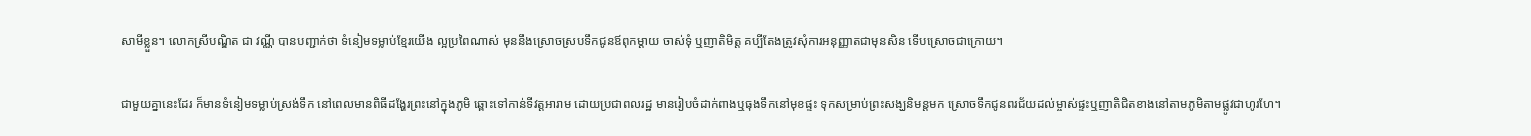សាមីខ្លួន។ លោកស្រីបណ្ឌិត ជា វណ្ណី បានបញ្ជាក់ថា ទំនៀមទម្លាប់ខ្មែរយើង ល្អប្រពៃណាស់ មុននឹងស្រោចស្របទឹកជូនឪពុកម្ដាយ ចាស់ទុំ ឬញាតិមិត្ត គប្បីតែងត្រូវសុំការអនុញ្ញាតជាមុនសិន ទើបស្រោចជាក្រោយ។

ជាមួយគ្នានេះដែរ ក៏មានទំនៀមទម្លាប់ស្រង់ទឹក នៅពេលមានពិធីដង្ហែរព្រះនៅក្នុងភូមិ ឆ្ពោះទៅកាន់ទីវត្តអារាម ដោយប្រជាពលរដ្ឋ មានរៀបចំដាក់ពាងឬធុងទឹកនៅមុខផ្ទះ ទុកសម្រាប់ព្រះសង្ឃនិមន្តមក ស្រោចទឹកជូនពរជ័យដល់ម្ចាស់ផ្ទះឬញាតិជិតខាងនៅតាមភូមិតាមផ្លូវជាហូរហែ។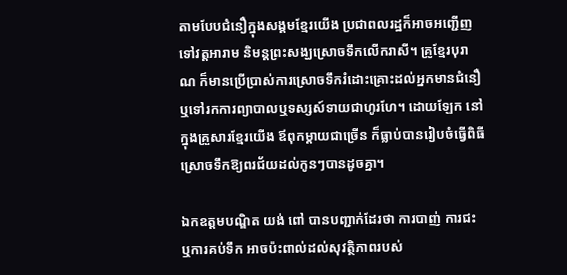តាមបែបជំនឿក្នុងសង្គមខ្មែរយើង ប្រជាពលរដ្ឋក៏អាចអញ្ជើញទៅវត្តអារាម និមន្តព្រះសង្ឃស្រោចទឹកលើករាសី។ គ្រូខ្មែរបុរាណ ក៏មានប្រើប្រាស់ការស្រោចទឹករំដោះគ្រោះដល់អ្នកមានជំនឿឬទៅរកការព្យាបាលឬទស្សស៍ទាយជាហូរហែ។ ដោយឡែក នៅក្នុងគ្រួសារខ្មែរយើង ឪពុកម្ដាយជាច្រើន ក៏ធ្លាប់បានរៀបចំធ្វើពិធីស្រោចទឹកឱ្យពរជ័យដល់កូនៗបានដូចគ្នា។

ឯកឧត្តមបណ្ឌិត យង់ ពៅ បានបញ្ជាក់ដែរថា ការបាញ់ ការជះ ឬការគប់ទឹក អាចប៉ះពាល់ដល់សុវត្ថិភាពរបស់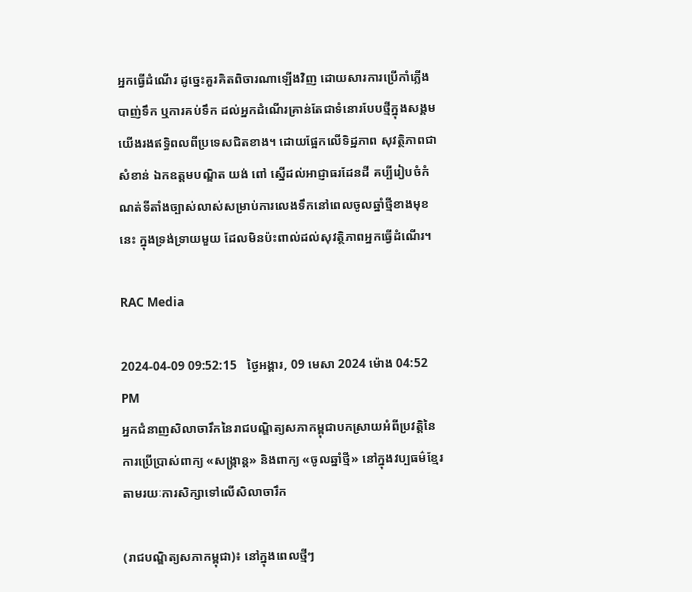អ្នកធ្វើដំណើរ ដូច្នេះគួរគិតពិចារណាឡើងវិញ ដោយសារការប្រើកាំភ្លើងបាញ់ទឹក ឬការគប់ទឹក ដល់អ្នកដំណើរគ្រាន់តែជាទំនោរបែបថ្មីក្នុងសង្គមយើងរងឥទ្ធិពលពីប្រទេសជិតខាង។ ដោយផ្អែកលើទិដ្ឋភាព សុវត្ថិភាពជាសំខាន់ ឯកឧត្ដមបណ្ឌិត យង់ ពៅ ស្នើដល់អាជ្ញាធរដែនដី គប្បីរៀបចំកំណត់ទីតាំងច្បាស់លាស់សម្រាប់ការលេងទឹកនៅពេលចូលឆ្នាំថ្មីខាងមុខនេះ ក្នុងទ្រង់ទ្រាយមួយ ដែលមិនប៉ះពាល់ដល់សុវត្ថិភាពអ្នកធ្វើដំណើរ។

RAC Media

2024-04-09 09:52:15   ថ្ងៃអង្គារ, 09 មេសា 2024 ម៉ោង 04:52 PM
អ្នកជំនាញសិលាចារឹកនៃរាជបណ្ឌិត្យសភាកម្ពុជាបកស្រាយអំពីប្រវត្តិនៃការប្រើប្រាស់ពាក្យ «សង្ក្រាន្ត» និងពាក្យ «ចូលឆ្នាំថ្មី» នៅក្នុងវប្បធម៌ខ្មែរ តាមរយៈការសិក្សាទៅលើសិលាចារឹក

(រាជបណ្ឌិត្យសភាកម្ពុជា)៖ នៅក្នុងពេលថ្មីៗ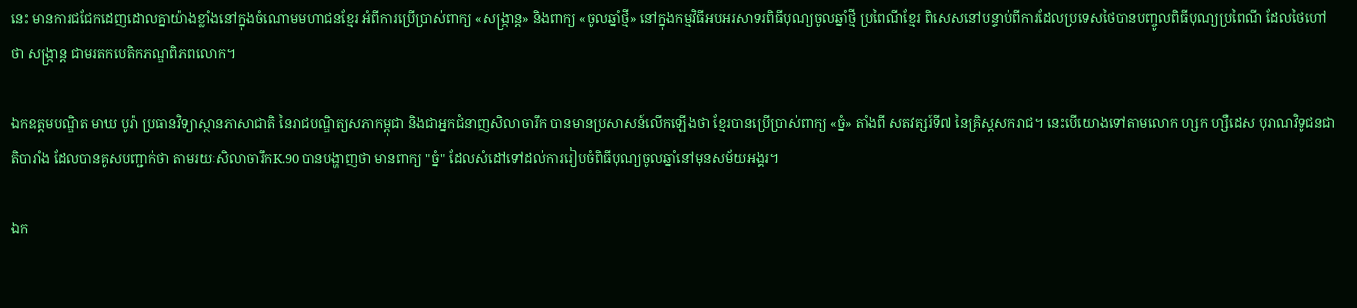នេះ មានការជជែកដេញដោលគ្នាយ៉ាងខ្លាំងនៅក្នុងចំណោមមហាជនខ្មែរ អំពីការប្រើប្រាស់ពាក្យ «សង្ក្រាន្ត» និងពាក្យ «ចូលឆ្នាំថ្មី» នៅក្នុងកម្មវិធីអបអរសាទរពិធីបុណ្យចូលឆ្នាំថ្មី ប្រពៃណីខ្មែរ ពិសេសនៅបន្ទាប់ពីការដែលប្រទេសថៃបានបញ្ចូលពិធីបុណ្យប្រពៃណី ដែលថៃហៅថា សង្ក្រាន្ត ជាមរតកបេតិកភណ្ឌពិភពលោក។

ឯកឧត្ដមបណ្ឌិត មាឃ បូរ៉ា ប្រធានវិទ្យាស្ថានភាសាជាតិ នៃរាជបណ្ឌិត្យសភាកម្ពុជា និងជាអ្នកជំនាញសិលាចារឹក បានមានប្រសាសន៍លើកឡើងថា ខ្មែរបានប្រើប្រាស់ពាក្យ «ច្នំ» តាំងពី សតវត្សរ៍ទី៧ នៃគ្រិស្តសករាជ។ នេះបើយោងទៅតាមលោក ហ្សក ហ្សឺដេស បុរាណវិទូជនជាតិបារាំង ដែលបានគូសបញ្ជាក់ថា តាមរយៈសិលាចារឹកK.90 បានបង្ហាញថា មានពាក្យ "ច្នំ" ដែលសំដៅទៅដល់ការរៀបចំពិធីបុណ្យចូលឆ្នាំនៅមុនសម័យអង្គរ។

ឯក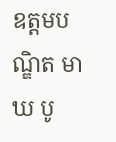ឧត្ដមបណ្ឌិត មាឃ បូ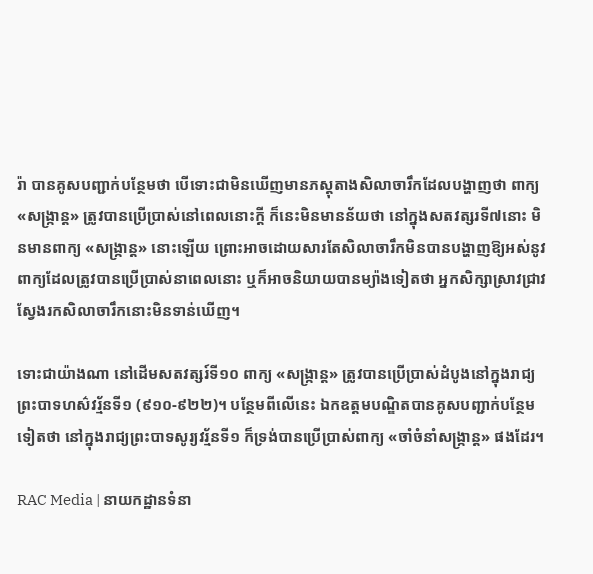រ៉ា បានគូសបញ្ជាក់បន្ថែមថា បើទោះជាមិនឃើញមានភស្តុតាងសិលាចារឹកដែលបង្ហាញថា ពាក្យ «សង្ក្រាន្ត» ត្រូវបានប្រើប្រាស់នៅពេលនោះក្ដី ក៏នេះមិនមានន័យថា នៅក្នុងសតវត្សរទី៧នោះ មិនមានពាក្យ «សង្ក្រាន្ត» នោះឡើយ ព្រោះអាចដោយសារតែសិលាចារឹកមិនបានបង្ហាញឱ្យអស់នូវពាក្យដែលត្រូវបានប្រើប្រាស់នាពេលនោះ ឬក៏អាចនិយាយបានម្យ៉ាងទៀតថា អ្នកសិក្សាស្រាវជ្រាវស្វែងរកសិលាចារឹកនោះមិនទាន់ឃើញ។

ទោះជាយ៉ាងណា នៅដើមសតវត្សរ៍ទី១០ ពាក្យ «សង្ក្រាន្ត» ត្រូវបានប្រើប្រាស់ដំបូងនៅក្នុងរាជ្យ ព្រះបាទហស៌វរ្ម័នទី១ (៩១០-៩២២)។ បន្ថែមពីលើនេះ ឯកឧត្ដមបណ្ឌិតបានគូសបញ្ជាក់បន្ថែមទៀតថា នៅក្នុងរាជ្យព្រះបាទសូរ្យវរ្ម័នទី១ ក៏ទ្រង់បានប្រើប្រាស់ពាក្យ «ចាំចំនាំសង្ក្រាន្ត» ផងដែរ។

RAC Media | នាយកដ្ឋានទំនា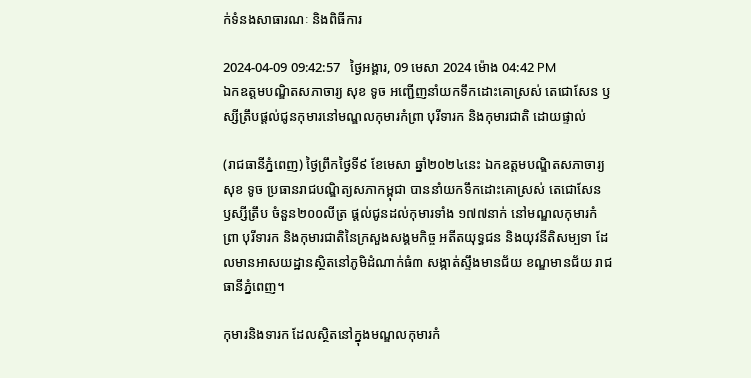ក់ទំនងសាធារណៈ និងពិធីការ

2024-04-09 09:42:57   ថ្ងៃអង្គារ, 09 មេសា 2024 ម៉ោង 04:42 PM
ឯកឧត្ដមបណ្ឌិតសភាចារ្យ សុខ ទូច អញ្ជើញនាំយកទឹកដោះគោស្រស់ តេជោសែន ឫស្សីត្រឹបផ្ដល់ជូនកុមារនៅមណ្ឌលកុមារកំព្រា បុរីទារក និងកុមារជាតិ ដោយផ្ទាល់

(រាជធានីភ្នំពេញ) ថ្ងៃព្រឹកថ្ងៃទី៩ ខែមេសា ឆ្នាំ២០២៤នេះ ឯកឧត្ដមបណ្ឌិតសភាចារ្យ សុខ ទូច ប្រធានរាជបណ្ឌិត្យសភាកម្ពុជា បាននាំយកទឹកដោះគោស្រស់ តេជោសែន ឫស្សីត្រឹប ចំនួន២០០លីត្រ ផ្ដល់ជូនដល់កុមារទាំង ១៧៧នាក់ នៅមណ្ឌលកុមារកំព្រា បុរីទារក និងកុមារជាតិនៃក្រសួងសង្គមកិច្ច អតីតយុទ្ធជន និងយុវនីតិសម្បទា ដែលមានអាសយដ្ឋានស្ថិតនៅភូមិដំណាក់ធំ៣ សង្កាត់ស្ទឹងមានជ័យ ខណ្ឌមានជ័យ រាជធានីភ្នំពេញ។

កុមារនិងទារក ដែលស្ថិតនៅក្នុងមណ្ឌលកុមារកំ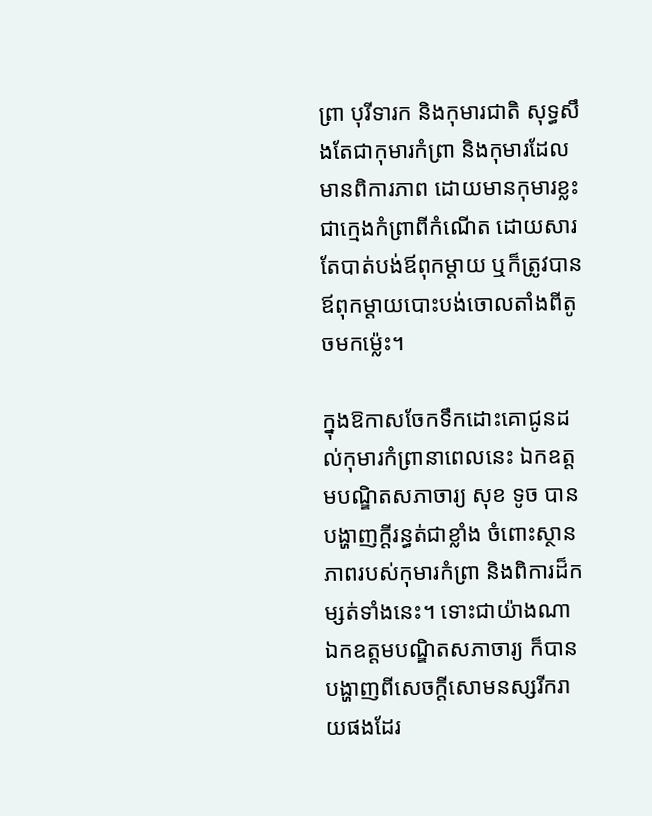ព្រា បុរីទារក និងកុមារជាតិ សុទ្ធសឹងតែជាកុមារកំព្រា និងកុមារដែលមានពិការភាព ដោយមានកុមារខ្លះ ជាក្មេងកំព្រាពីកំណើត ដោយសារតែបាត់បង់ឪពុកម្ដាយ ឬក៏ត្រូវបានឪពុកម្ដាយបោះបង់ចោលតាំងពីតូចមកម្ល៉េះ។

ក្នុងឱកាសចែកទឹកដោះគោជូនដល់កុមារកំព្រានាពេលនេះ ឯកឧត្ដមបណ្ឌិតសភាចារ្យ សុខ ទូច បានបង្ហាញក្ដីរន្ធត់ជាខ្លាំង ចំពោះស្ថានភាពរបស់កុមារកំព្រា និងពិការដ៏កម្សត់ទាំងនេះ។ ទោះជាយ៉ាងណា ឯកឧត្ដមបណ្ឌិតសភាចារ្យ ក៏បានបង្ហាញពីសេចក្ដីសោមនស្សរីករាយផងដែរ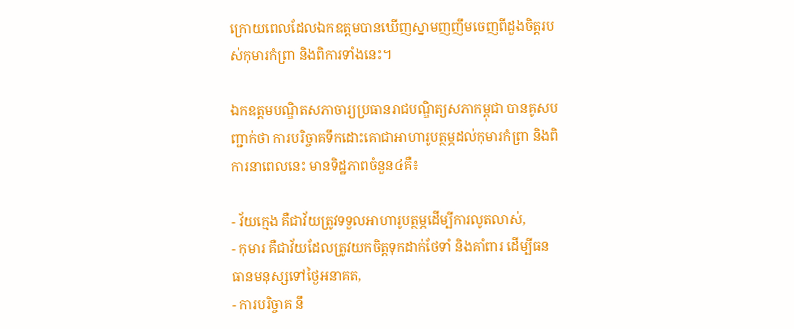ក្រោយពេលដែលឯកឧត្ដមបានឃើញស្នាមញញឹមចេញពីដួងចិត្តរបស់កុមារកំព្រា និងពិការទាំងនេះ។

ឯកឧត្ដមបណ្ឌិតសភាចារ្យប្រធានរាជបណ្ឌិត្យសភាកម្ពុជា បានគូសបញ្ជាក់ថា ការបរិច្ចាគទឹកដោះគោជាអាហារូបត្ថម្ភដល់កុមារកំព្រា និងពិការនាពេលនេះ មានទិដ្ឋភាពចំនួន៤គឺ៖

- វ័យក្មេង គឺជាវ័យត្រូវទទួលអាហារូបត្ថម្ភដើម្បីការលូតលាស់,
- កុមារ គឺជាវ័យដែលត្រូវយកចិត្តទុកដាក់ថែទាំ និងគាំពារ ដើម្បីធនធានមនុស្សទៅថ្ងៃអនាគត,
- ការបរិច្ចាគ នឹ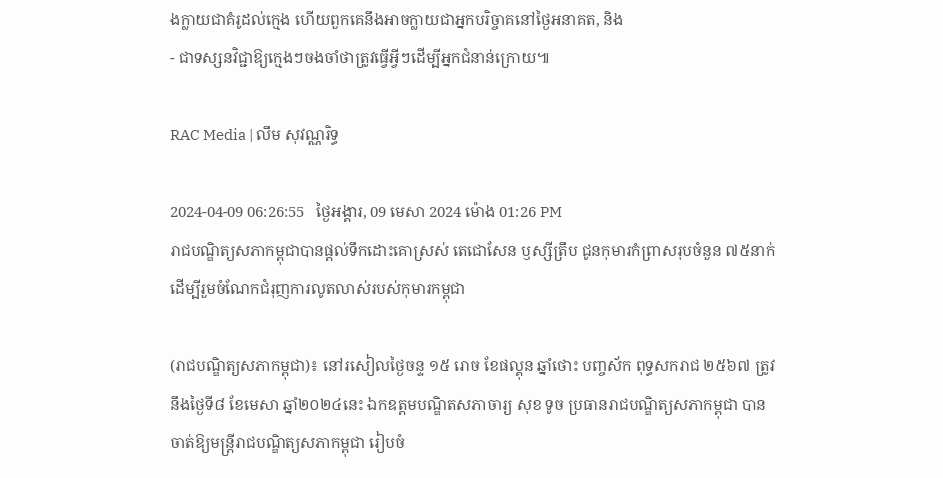ងក្លាយជាគំរូដល់ក្មេង ហើយពួកគេនឹងអាចក្លាយជាអ្នកបរិច្ចាគនៅថ្ងៃអនាគត, និង
- ជាទស្សនវិជ្ជាឱ្យក្មេងៗចងចាំថាត្រូវធ្វើអ្វីៗដើម្បីអ្នកជំនាន់ក្រោយ៕

RAC Media | លឹម សុវណ្ណរិទ្ធ

2024-04-09 06:26:55   ថ្ងៃអង្គារ, 09 មេសា 2024 ម៉ោង 01:26 PM
រាជបណ្ឌិត្យសភាកម្ពុជាបានផ្ដល់ទឹកដោះគោស្រស់ តេជោសែន ឫស្សីត្រឹប ជូនកុមារកំព្រាសរុបចំនួន ៧៥នាក់ ដើម្បីរួមចំណែកជំរុញការលូតលាស់របស់កុមារកម្ពុជា

(រាជបណ្ឌិត្យសភាកម្ពុជា)៖ នៅរសៀលថ្ងៃចន្ទ ១៥ រោច ខែផល្គុន ឆ្នាំថោះ បញ្ចស័ក ពុទ្ធសករាជ ២៥៦៧ ត្រូវនឹងថ្ងៃទី៨ ខែមេសា ឆ្នាំ២០២៤នេះ ឯកឧត្ដមបណ្ឌិតសភាចារ្យ សុខ ទូច ប្រធានរាជបណ្ឌិត្យសភាកម្ពុជា បានចាត់ឱ្យមន្ត្រីរាជបណ្ឌិត្យសភាកម្ពុជា រៀបចំ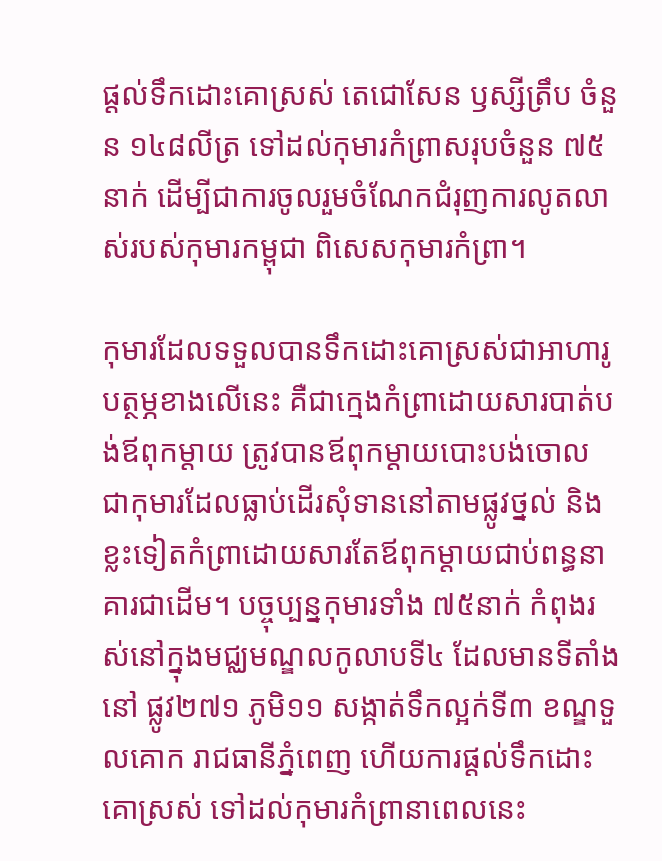ផ្ដល់ទឹកដោះគោស្រស់ តេជោសែន ឫស្សីត្រឹប ចំនួន ១៤៨លីត្រ ទៅដល់កុមារកំព្រាសរុបចំនួន ៧៥នាក់ ដើម្បីជាការចូលរួមចំណែកជំរុញការលូតលាស់របស់កុមារកម្ពុជា ពិសេសកុមារកំព្រា។

កុមារដែលទទួលបានទឹកដោះគោស្រស់ជាអាហារូបត្ថម្ភខាងលើនេះ គឺជាក្មេងកំព្រាដោយសារបាត់បង់ឪពុកម្ដាយ ត្រូវបានឪពុកម្ដាយបោះបង់ចោល ជាកុមារដែលធ្លាប់ដើរសុំទាននៅតាមផ្លូវថ្នល់ និងខ្លះទៀតកំព្រាដោយសារតែឪពុកម្ដាយជាប់ពន្ធនាគារជាដើម។ បច្ចុប្បន្នកុមារទាំង ៧៥នាក់ កំពុងរស់នៅក្នុងមជ្ឈមណ្ឌលកូលាបទី៤ ដែលមានទីតាំងនៅ ផ្លូវ២៧១ ភូមិ១១ សង្កាត់ទឹកល្អក់ទី៣ ខណ្ឌទួលគោក រាជធានីភ្នំពេញ ហើយការផ្ដល់ទឹកដោះគោស្រស់ ទៅដល់កុមារកំព្រានាពេលនេះ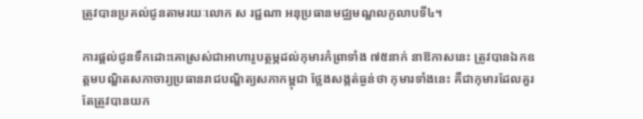ត្រូវបានប្រគល់ជូនតាមរយៈលោក ស រជ្ជណា អនុប្រធានមជ្ឈមណ្ឌលកូលាបទី៤។

ការផ្ដល់ជូនទឹកដោះគោស្រស់ជាអាហារូបត្ថម្ភដល់កុមារកំព្រាទាំង ៧៥នាក់ នាឱកាសនេះ ត្រូវបានឯកឧត្ដមបណ្ឌិតសភាចារ្យប្រធានរាជបណ្ឌិត្យសភាកម្ពុជា ថ្លែងសង្កត់ធ្ងន់ថា កុមារទាំងនេះ គឺជាកុមារដែលគួរតែត្រូវបានយក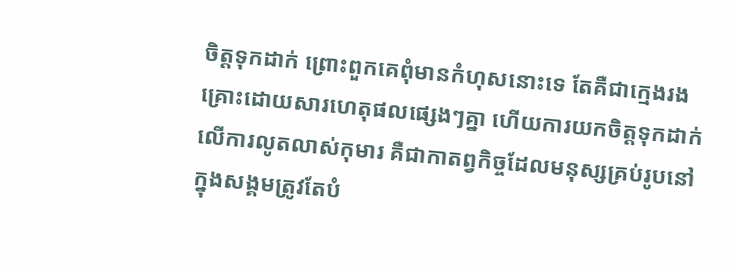ចិត្តទុកដាក់ ព្រោះពួកគេពុំមានកំហុសនោះទេ តែគឺជាក្មេងរងគ្រោះដោយសារហេតុផលផ្សេងៗគ្នា ហើយការយកចិត្តទុកដាក់លើការលូតលាស់កុមារ គឺជាកាតព្វកិច្ចដែលមនុស្សគ្រប់រូបនៅក្នុងសង្គមត្រូវតែបំ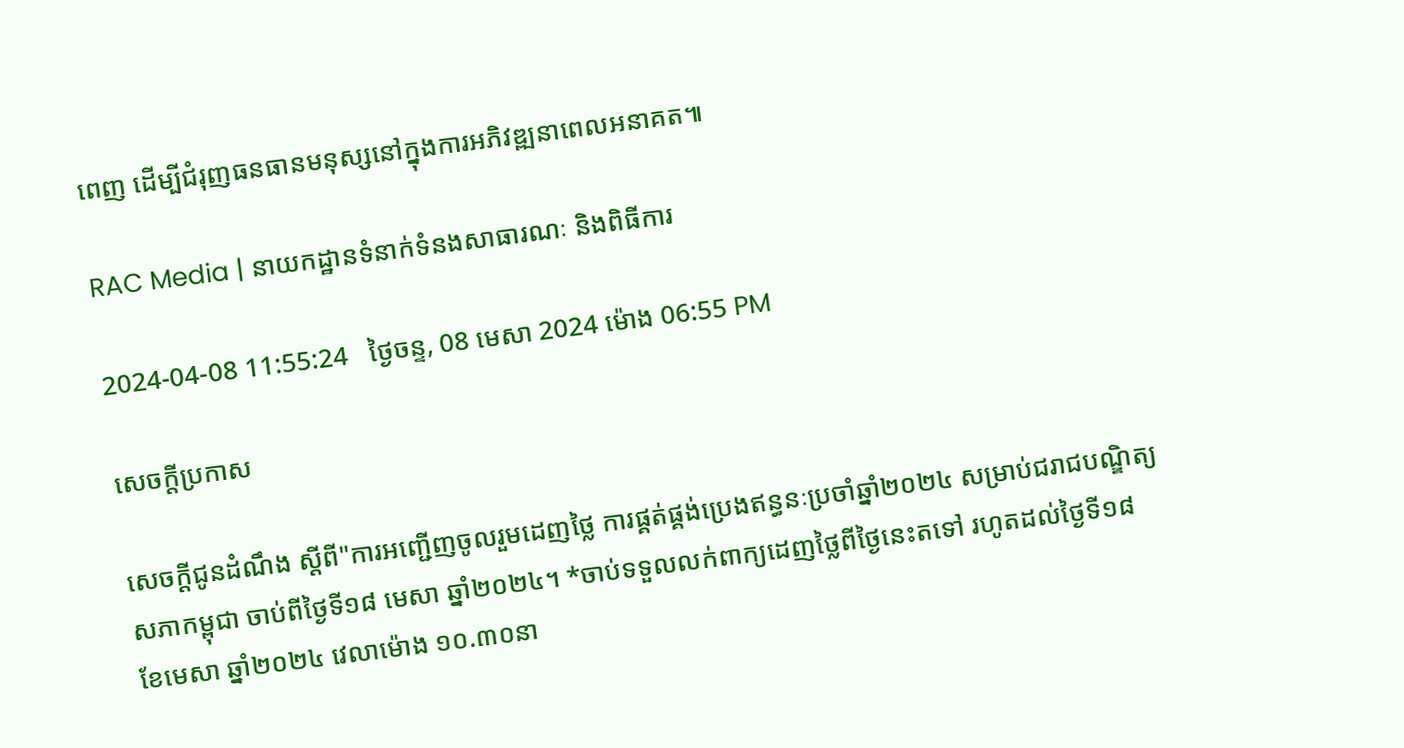ពេញ ដើម្បីជំរុញធនធានមនុស្សនៅក្នុងការអភិវឌ្ឍនាពេលអនាគត៕

RAC Media | នាយកដ្ឋានទំនាក់ទំនងសាធារណៈ និងពិធីការ

2024-04-08 11:55:24   ថ្ងៃចន្ទ, 08 មេសា 2024 ម៉ោង 06:55 PM

សេចក្តីប្រកាស

សេចក្ដីជូនដំណឹង ស្តីពី"ការអញ្ជើញចូលរួមដេញថ្លៃ ការផ្គត់ផ្គង់ប្រេងឥន្ធនៈប្រចាំឆ្នាំ២០២៤ សម្រាប់ជរាជបណ្ឌិត្យសភាកម្ពុជា ចាប់ពីថ្ងៃទី១៨ មេសា ឆ្នាំ២០២៤។ *ចាប់ទទួលលក់ពាក្យដេញថ្លៃពីថ្ងៃនេះតទៅ រហូតដល់ថ្ងៃទី១៨ ខែមេសា ឆ្នាំ២០២៤ វេលាម៉ោង ១០.៣០នា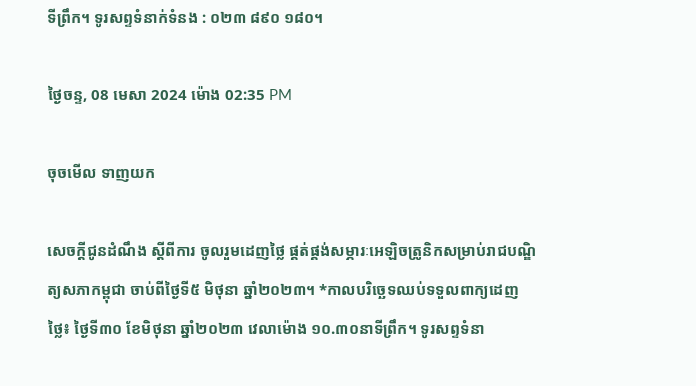ទីព្រឹក។ ទូរសព្ទទំនាក់ទំនង : ០២៣ ៨៩០ ១៨០។

ថ្ងៃចន្ទ, 08 មេសា 2024 ម៉ោង 02:35 PM

ចុចមើល ទាញយក

សេចក្ដីជូនដំណឹង ស្តីពីការ ចូលរួមដេញថ្លៃ ផ្គត់ផ្គង់សម្ភារៈអេឡិចត្រូនិកសម្រាប់រាជបណ្ឌិត្យសភាកម្ពុជា ចាប់ពីថ្ងៃទី៥ មិថុនា ឆ្នាំ២០២៣។ *កាលបរិច្ឆេទឈប់ទទួលពាក្យដេញថ្លៃ៖ ថ្ងៃទី៣០ ខែមិថុនា ឆ្នាំ២០២៣ វេលាម៉ោង ១០.៣០នាទីព្រឹក។ ទូរសព្ទទំនា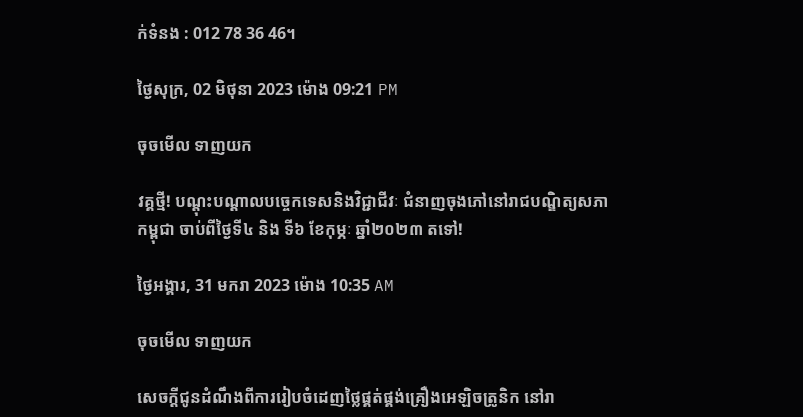ក់ទំនង : 012 78 36 46។

ថ្ងៃសុក្រ, 02 មិថុនា 2023 ម៉ោង 09:21 PM

ចុចមើល ទាញយក

វគ្គថ្មី! បណ្តុះបណ្តាលបច្ចេកទេសនិងវិជ្ជាជីវៈ ជំនាញចុងភៅនៅរាជបណ្ឌិត្យសភាកម្ពុជា ចាប់ពីថ្ងៃទី៤ និង ទី៦ ខែកុម្ភៈ ឆ្នាំ២០២៣ តទៅ!

ថ្ងៃអង្គារ, 31 មករា 2023 ម៉ោង 10:35 AM

ចុចមើល ទាញយក

សេចក្ដីជូនដំណឹងពីការរៀបចំដេញថ្លៃផ្គត់ផ្គង់គ្រឿងអេឡិចត្រូនិក នៅរា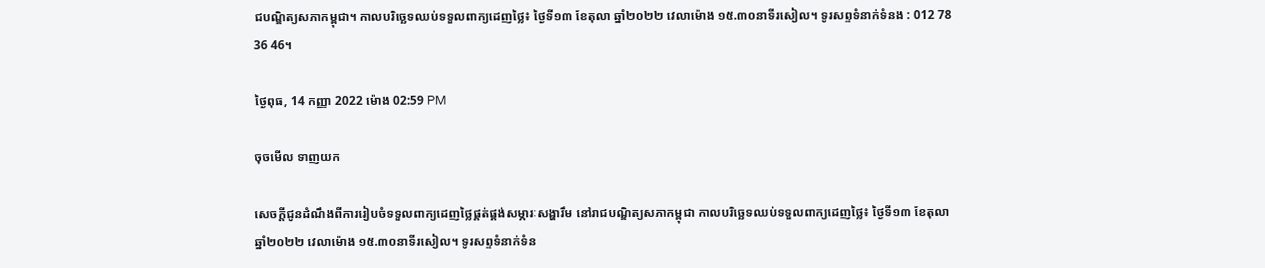ជបណ្ឌិត្យសភាកម្ពុជា។ កាលបរិច្ឆេទឈប់ទទួលពាក្យដេញថ្លៃ៖ ថ្ងៃទី១៣ ខែតុលា ឆ្នាំ២០២២ វេលាម៉ោង ១៥.៣០នាទីរសៀល។ ទូរសព្ទទំនាក់ទំនង : 012 78 36 46។

ថ្ងៃពុធ, 14 កញ្ញា 2022 ម៉ោង 02:59 PM

ចុចមើល ទាញយក

សេចក្ដីជូនដំណឹងពីការរៀបចំទទួលពាក្យដេញថ្លៃផ្គត់ផ្គង់សម្ភារៈសង្ហារឹម នៅរាជបណ្ឌិត្យសភាកម្ពុជា កាលបរិច្ឆេទឈប់ទទួលពាក្យដេញថ្លៃ៖ ថ្ងៃទី១៣ ខែតុលា ឆ្នាំ២០២២ វេលាម៉ោង ១៥.៣០នាទីរសៀល។ ទូរសព្ទទំនាក់ទំន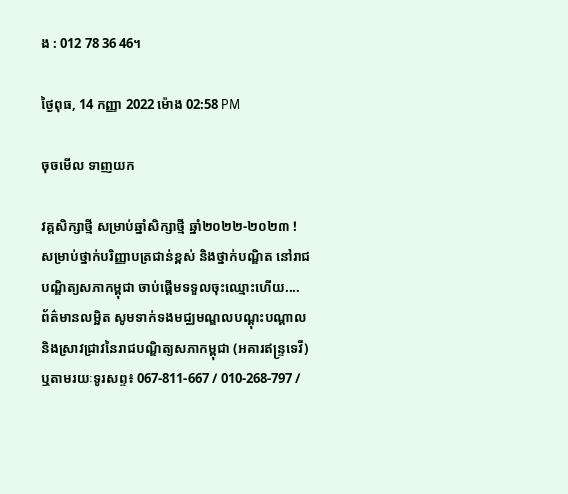ង : 012 78 36 46។

ថ្ងៃពុធ, 14 កញ្ញា 2022 ម៉ោង 02:58 PM

ចុចមើល ទាញយក

វគ្គសិក្សាថ្មី សម្រាប់ឆ្នាំសិក្សាថ្មី ឆ្នាំ២០២២-២០២៣ ! សម្រាប់ថ្នាក់បរិញ្ញាបត្រជាន់ខ្ពស់ និងថ្នាក់បណ្ឌិត នៅរាជបណ្ឌិត្យសភាកម្ពុជា ចាប់ផ្តើមទទួលចុះឈ្មោះហើយ.... ព័ត៌មានលម្អិត សូមទាក់ទងមជ្ឈមណ្ឌលបណ្តុះបណ្តាលនិងស្រាវជ្រាវនៃរាជបណ្ឌិត្យសភាកម្ពុជា (អគារឥន្រ្ទទេវី) ឬតាមរយៈទូរសព្ទ៖ 067-811-667 / 010-268-797 /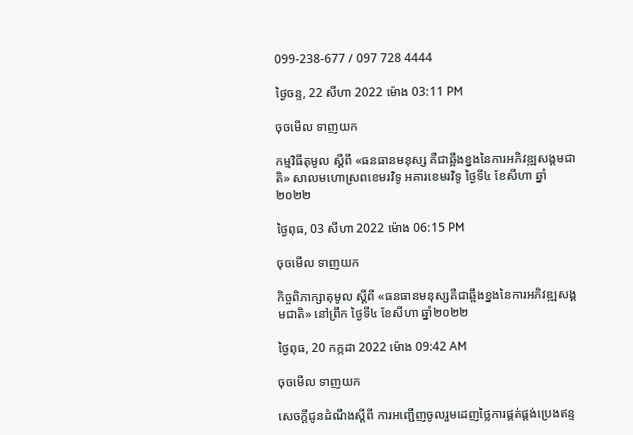099-238-677 / 097 728 4444

ថ្ងៃចន្ទ, 22 សីហា 2022 ម៉ោង 03:11 PM

ចុចមើល ទាញយក

កម្មវិធីតុមូល ស្ដីពី «ធនធានមនុស្ស គឺជាឆ្អឹងខ្នងនៃការអភិវឌ្ឍសង្គមជាតិ» សាលមហោស្រពខេមរវិទូ អគារខេមរវិទូ ថ្ងៃទី៤ ខែសីហា ឆ្នាំ២០២២

ថ្ងៃពុធ, 03 សីហា 2022 ម៉ោង 06:15 PM

ចុចមើល ទាញយក

កិច្ចពិភាក្សាតុមូល ស្ដីពី «ធនធានមនុស្សគឺជាឆ្អឹងខ្នងនៃការអភិវឌ្ឍសង្គមជាតិ» នៅព្រឹក ថ្ងៃទី៤ ខែសីហា ឆ្នាំ២០២២

ថ្ងៃពុធ, 20 កក្កដា 2022 ម៉ោង 09:42 AM

ចុចមើល ទាញយក

សេចក្តីជូនដំណឹងស្តីពី ការអញ្ជើញចូលរួមដេញថ្លៃការផ្គត់ផ្គង់ប្រេងឥន្ទ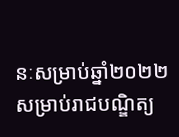នៈសម្រាប់ឆ្នាំ២០២២ សម្រាប់រាជបណ្ឌិត្យ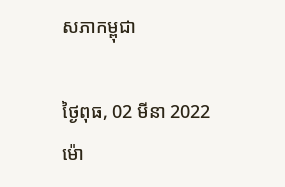សភាកម្ពុជា

ថ្ងៃពុធ, 02 មីនា 2022 ម៉ោ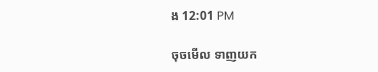ង 12:01 PM

ចុចមើល ទាញយក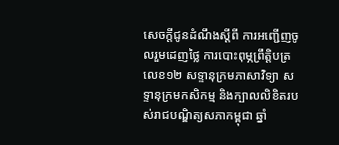សេចក្តីជូនដំណឹងស្តីពី ការអញ្ជើញចូលរួមដេញថ្លៃ ការបោះពុម្ភព្រឹត្តិបត្រលេខ១២ សទ្ទានុក្រមភាសាវិទ្យា សទ្ទានុក្រមកសិកម្ម និងក្បាលលិខិតរបស់រាជបណ្ឌិត្យសភាកម្ពុជា ឆ្នាំ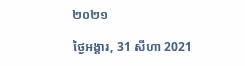២០២១

ថ្ងៃអង្គារ, 31 សីហា 2021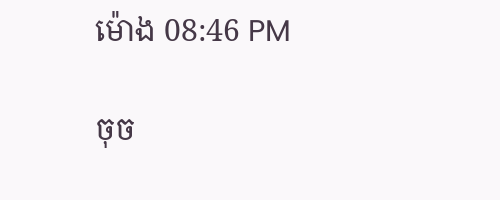ម៉ោង 08:46 PM

ចុច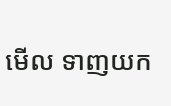មើល ទាញយក